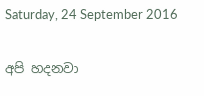Saturday, 24 September 2016

අපි හදනවා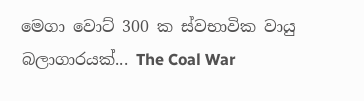මෙගා වොට් 300 ක ස්වභාවික වායු බලාගාරයක්... The Coal War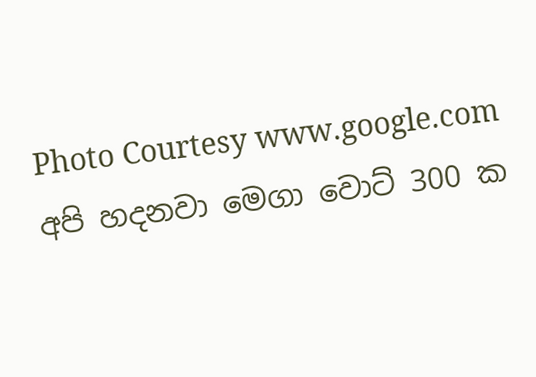Photo Courtesy www.google.com
අපි හදනවා මෙගා වොට් 300 ක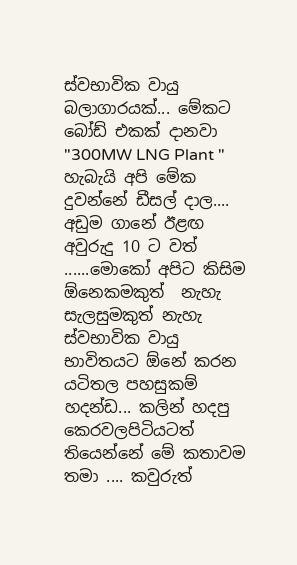ස්වභාවික වායු බලාගාරයක්... මේකට බෝඩ් එකක් දානවා "300MW LNG Plant " හැබැයි අපි මේක දුවන්නේ ඩීසල් දාල.... අඩුම ගානේ ඊළඟ අවුරුදු 10 ට වත් ......මොකෝ අපිට කිසිම ඕනෙකමකුත්  නැහැ සැලසුමකුත් නැහැ  ස්වභාවික වායු භාවිතයට ඕනේ කරන යටිතල පහසුකම් හදන්ඩ... කලින් හදපු කෙරවලපිටියටත් තියෙන්නේ මේ කතාවම තමා .... කවුරුත්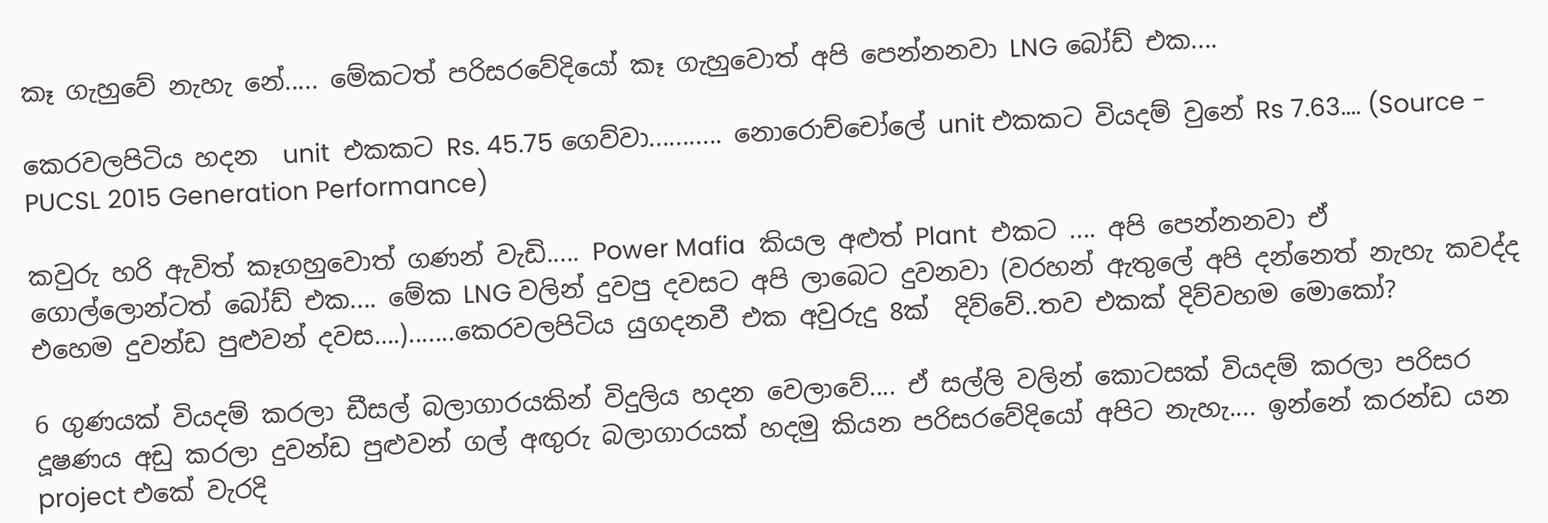කෑ ගැහුවේ නැහැ නේ..... මේකටත් පරිසරවේදියෝ කෑ ගැහුවොත් අපි පෙන්නනවා LNG බෝඩ් එක....

කෙරවලපිටිය හදන  unit  එකකට Rs. 45.75 ගෙව්වා........... නොරොච්චෝලේ unit එකකට වියදම් වුනේ Rs 7.63.... (Source - PUCSL 2015 Generation Performance)

කවුරු හරි ඇවිත් කෑගහුවොත් ගණන් වැඩි..... Power Mafia  කියල අළුත් Plant  එකට .... අපි පෙන්නනවා ඒ ගොල්ලොන්ටත් බෝඩ් එක.... මේක LNG වලින් දුවපු දවසට අපි ලාබෙට දුවනවා (වරහන් ඇතුලේ අපි දන්නෙත් නැහැ කවද්ද එහෙම දුවන්ඩ පුළුවන් දවස….).......කෙරවලපිටිය යුගදනවී එක අවුරුදු 8ක්  දිව්වේ..තව එකක් දිව්වහම මොකෝ?

6 ගුණයක් වියදම් කරලා ඩීසල් බලාගාරයකින් විදුලිය හදන වෙලාවේ.... ඒ සල්ලි වලින් කොටසක් වියදම් කරලා පරිසර දූෂණය අඩු කරලා දුවන්ඩ පුළුවන් ගල් අඟුරු බලාගාරයක් හදමු කියන පරිසරවේදියෝ අපිට නැහැ.... ඉන්නේ කරන්ඩ යන project එකේ වැරදි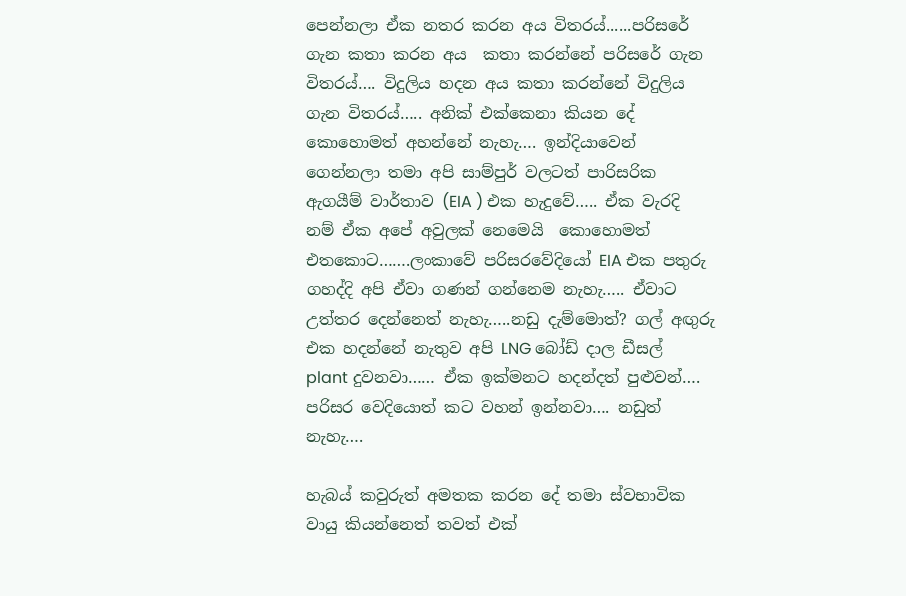පෙන්නලා ඒක නතර කරන අය විතරය්......පරිසරේ ගැන කතා කරන අය  කතා කරන්නේ පරිසරේ ගැන විතරය්…. විදුලිය හදන අය කතා කරන්නේ විදුලිය ගැන විතරය්….. අනික් එක්කෙනා කියන දේ කොහොමත් අහන්නේ නැහැ…. ඉන්දියාවෙන් ගෙන්නලා තමා අපි සාම්පුර් වලටත් පාරිසරික ඇගයීම් වාර්තාව (EIA ) එක හැදුවේ….. ඒක වැරදි නම් ඒක අපේ අවුලක් නෙමෙයි  කොහොමත් එතකොට…….ලංකාවේ පරිසරවේදියෝ EIA එක පතුරු ගහද්දි අපි ඒවා ගණන් ගන්නෙම නැහැ….. ඒවාට උත්තර දෙන්නෙත් නැහැ…..නඩු දැම්මොත්? ගල් අඟුරු එක හදන්නේ නැතුව අපි LNG බෝඩ් දාල ඩීසල් plant දුවනවා…… ඒක ඉක්මනට හදන්දත් පුළුවන්…. පරිසර වෙදියොත් කට වහන් ඉන්නවා…. නඩුත් නැහැ….

හැබය් කවුරුත් අමතක කරන දේ තමා ස්වභාවික වායු කියන්නෙත් තවත් එක්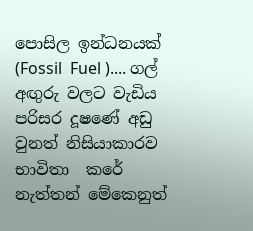පොසිල ඉන්ධනයක් (Fossil  Fuel ).... ගල් අඟුරු වලට වැඩිය පරිසර දූෂණේ අඩු වුනත් නිසියාකාරව භාවිතා  කරේ නැත්තන් මේකෙනුත්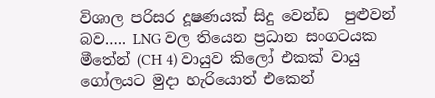විශාල පරිසර දූෂණයක් සිදු වෙන්ඩ  පුළුවන් බව….. LNG වල තියෙන ප්‍රධාන සංගටයක  මීතේන් (CH 4) වායුව කිලෝ එකක් වායු ගෝලයට මුදා හැරියොත් එකෙන්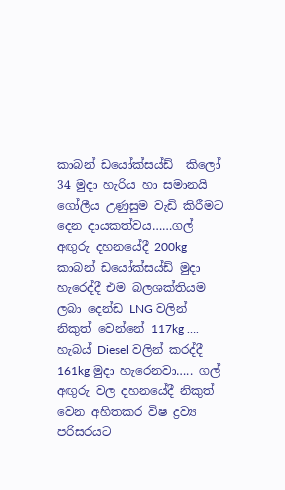කාබන් ඩයෝක්සය්ඩ්  කිලෝ 34 මුදා හැරිය හා සමානයි  ගෝලීය උණුසුම වැඩි කිරීමට දෙන දායකත්වය……ගල් අඟුරු දහනයේදී 200kg කාබන් ඩයෝක්සය්ඩ් මුදා හැරෙද්දී එම බලශක්තියම ලබා දෙන්ඩ LNG වලින් නිකුත් වෙන්නේ 117kg …. හැබය් Diesel වලින් කරද්දී 161kg මුදා හැරෙනවා….. ගල් අඟුරු වල දහනයේදී නිකුත් වෙන අහිතකර විෂ ද්‍රව්‍ය පරිසරයට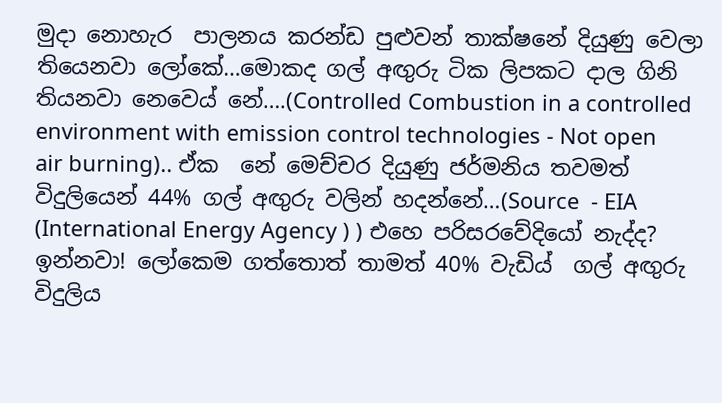මුදා නොහැර  පාලනය කරන්ඩ පුළුවන් තාක්ෂනේ දියුණු වෙලා තියෙනවා ලෝකේ…මොකද ගල් අඟුරු ටික ලිපකට දාල ගිනි තියනවා නෙවෙය් නේ….(Controlled Combustion in a controlled environment with emission control technologies - Not open air burning).. ඒක  නේ මෙච්චර දියුණු ජර්මනිය තවමත් විදුලියෙන් 44% ගල් අඟුරු වලින් හදන්නේ…(Source  - EIA (International Energy Agency ) ) එහෙ පරිසරවේදියෝ නැද්ද? ඉන්නවා! ලෝකෙම ගත්තොත් තාමත් 40% වැඩිය්  ගල් අඟුරු විදුලිය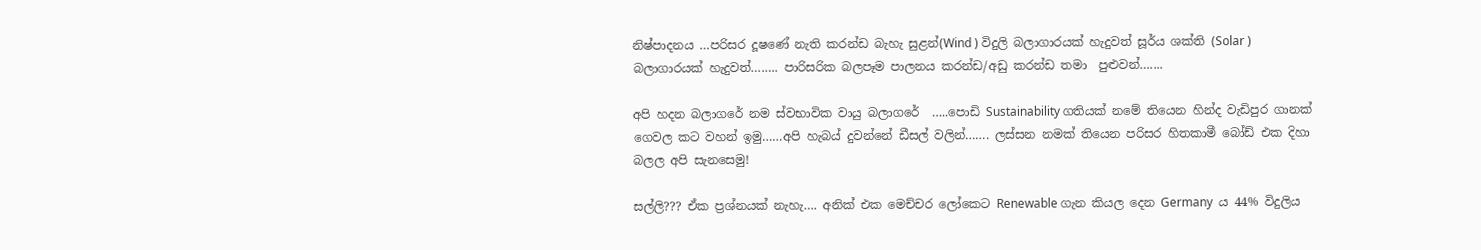නිෂ්පාදනය …පරිසර දූෂණේ නැති කරන්ඩ බැහැ සුළන්(Wind ) විදුලි බලාගාරයක් හැදුවත් සූර්ය ශක්ති (Solar ) බලාගාරයක් හැදුවත්….…. පාරිසරික බලපෑම පාලනය කරන්ඩ/අඩු කරන්ඩ තමා  පුළුවන්…....

අපි හදන බලාගරේ නම ස්වභාවික වායු බලාගරේ  …..පොඩි Sustainability ගතියක් නමේ තියෙන හින්ද වැඩිපුර ගානක් ගෙවල කට වහන් ඉමු……අපි හැබය් දුවන්නේ ඩීසල් වලින්……. ලස්සන නමක් තියෙන පරිසර හිතකාමී බෝඩ් එක දිහා බලල අපි සැනසෙමු!

සල්ලි??? ඒක ප්‍රශ්නයක් නැහැ…. අනික් එක මෙච්චර ලෝකෙට Renewable ගැන කියල දෙන Germany  ය 44% විදුලිය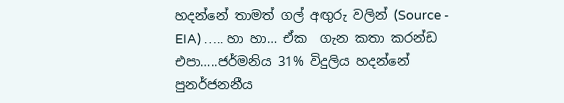හදන්නේ තාමත් ගල් අඟුරු වලින් (Source - EIA) ….. හා හා… ඒක  ගැන කතා කරන්ඩ එපා…..ජර්මනිය 31% විදුලිය හදන්නේ පුනර්ජනනීය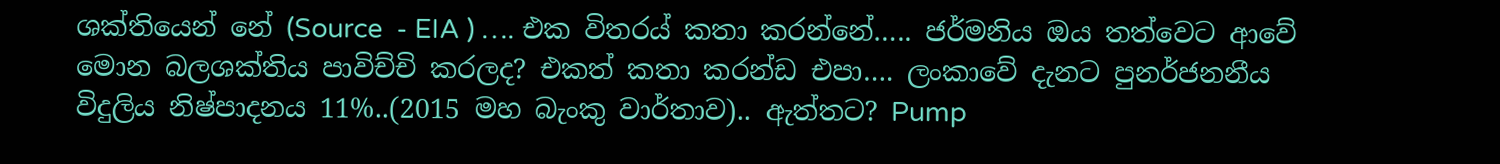ශක්තියෙන් නේ (Source  - EIA ) …. එක විතරය් කතා කරන්නේ….. ජර්මනිය ඔය තත්වෙට ආවේ මොන බලශක්තිය පාවිච්චි කරලද? එකත් කතා කරන්ඩ එපා…. ලංකාවේ දැනට පුනර්ජනනීය විදුලිය නිෂ්පාදනය 11%..(2015 මහ බැංකු වාර්තාව).. ඇත්තට? Pump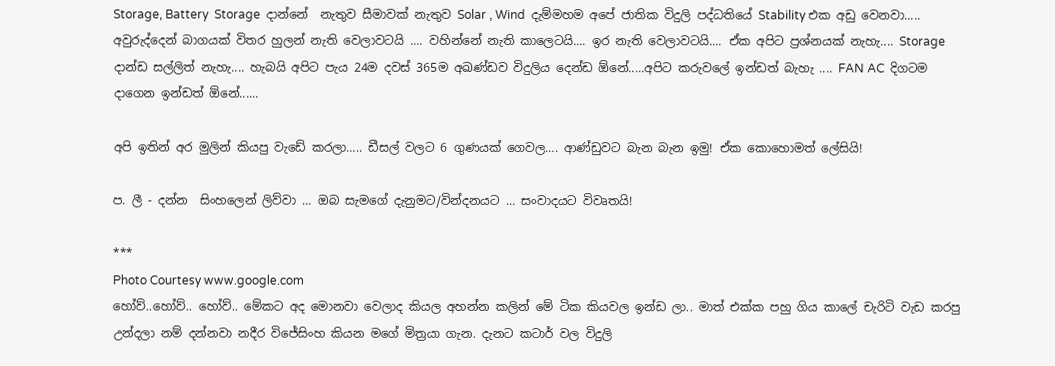Storage, Battery  Storage  දාන්නේ  නැතුව සීමාවක් නැතුව Solar , Wind  දැම්මහම අපේ ජාතික විදුලි පද්ධතියේ Stability එක අඩු වෙනවා.....  අවුරුද්දෙන් බාගයක් විතර හුලන් නැති වෙලාවටයි .... වහින්නේ නැති කාලෙටයි.... ඉර නැති වෙලාවටයි.... ඒක අපිට ප්‍රශ්නයක් නැහැ.... Storage  දාන්ඩ සල්ලිත් නැහැ.... හැබයි අපිට පැය 24ම දවස් 365ම අඛණ්ඩව විදුලිය දෙන්ඩ ඕනේ.....අපිට කරුවලේ ඉන්ඩත් බැහැ .... FAN AC  දිගටම දාගෙන ඉන්ඩත් ඕනේ......

අපි ඉතින් අර මුලින් කියපු වැඩේ කරලා….. ඩීසල් වලට 6 ගුණයක් ගෙවල…. ආණ්ඩුවට බැන බැන ඉමු! ඒක කොහොමත් ලේසියි!

ප. ලී - දන්න  සිංහලෙන් ලිව්වා … ඔබ සැමගේ දැනුමට/වින්දනයට … සංවාදයට විවෘතයි!

***
Photo Courtesy www.google.com
හෝව්..හෝව්.. හෝව්.. මේකට අද මොනවා වෙලාද කියල අහන්න කලින් මේ ටික කියවල ඉන්ඩ ලා.. මාත් එක්ක පහු ගිය කාලේ චැරිටි වැඩ කරපු උන්දලා නම් දන්නවා නදීර විජේසිංහ කියන මගේ මිත්‍රයා ගැන. දැනට කටාර් වල විදුලි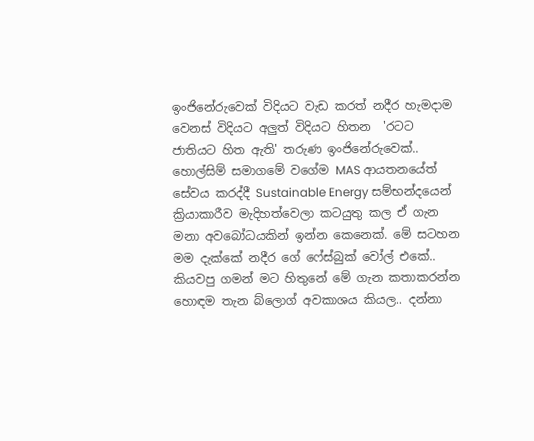ඉංජිනේරුවෙක් විදියට වැඩ කරත් නදීර හැමදාම වෙනස් විදියට අලුත් විදියට හිතන  'රටට ජාතියට හිත ඇති' තරුණ ඉංජිනේරුවෙක්.. හොල්සිම් සමාගමේ වගේම MAS ආයතනයේත් සේවය කරද්දී Sustainable Energy සම්භන්දයෙන් ක්‍රියාකාරීව මැදිහත්වෙලා කටයුතු කල ඒ ගැන මනා අවබෝධයකින් ඉන්න කෙනෙක්. මේ සටහන මම දැක්කේ නදීර ගේ ෆේස්බුක් වෝල් එකේ.. කියවපු ගමන් මට හිතුනේ මේ ගැන කතාකරන්න හොඳම තැන බ්ලොග් අවකාශය කියල.. දන්නා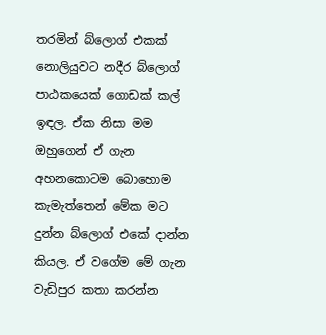තරමින් බ්ලොග් එකක් නොලියුවට නදීර බ්ලොග් පාඨකයෙක් ගොඩක් කල් ඉඳල. ඒක නිසා මම ඔහුගෙන් ඒ ගැන අහනකොටම බොහොම කැමැත්තෙන් මේක මට දුන්න බ්ලොග් එකේ දාන්න කියල. ඒ වගේම මේ ගැන වැඩිපුර කතා කරන්න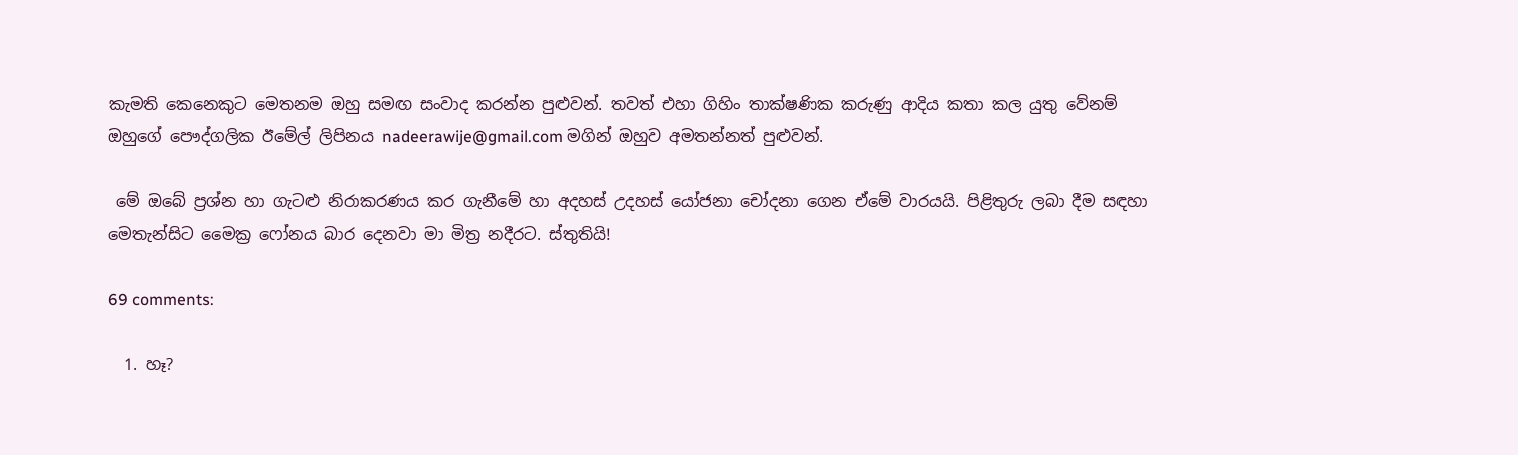කැමති කෙනෙකුට මෙතනම ඔහු සමඟ සංවාද කරන්න පුළුවන්. තවත් එහා ගිහිං තාක්ෂණික කරුණු ආදිය කතා කල යුතු වේනම් ඔහුගේ පෞද්ගලික ඊමේල් ලිපිනය nadeerawije@gmail.com මගින් ඔහුව අමතන්නත් පුළුවන්.

 මේ ඔබේ ප්‍රශ්න හා ගැටළු නිරාකරණය කර ගැනීමේ හා අදහස් උදහස් යෝජනා චෝදනා ගෙන ඒමේ වාරයයි. පිළිතුරු ලබා දීම සඳහා මෙතැන්සිට මෛක්‍ර ෆෝනය බාර දෙනවා මා මිත්‍ර නදීරට. ස්තුතියි!

69 comments:

  1. හෑ?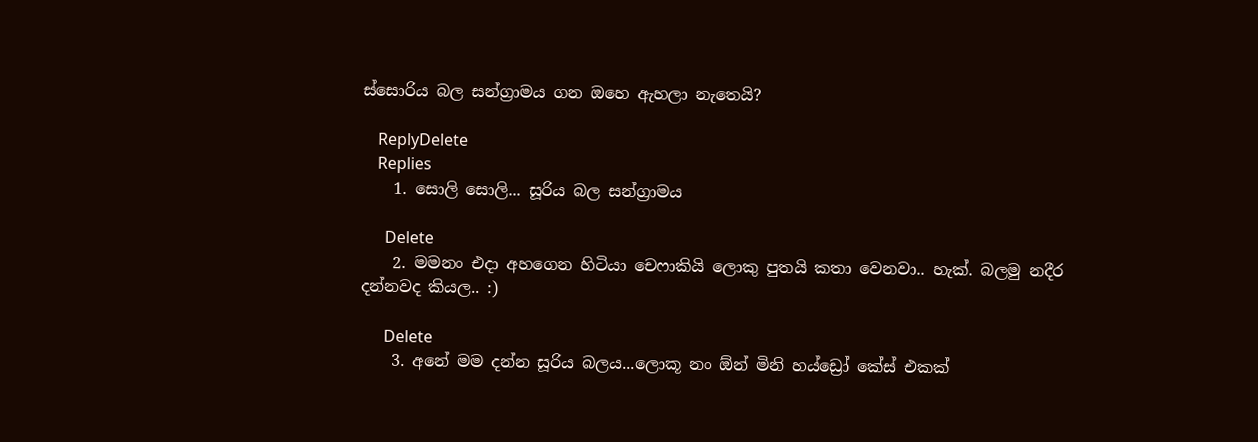ස්සොරිය බල සන්ග්‍රාමය ගන ඔහෙ ඇහලා නැතෙයි?

    ReplyDelete
    Replies
    1. සොලි සොලි... සූරිය බල සන්ග්‍රාමය

      Delete
    2. මමනං එදා අහගෙන හිටියා චෙෆාකියි ලොකු පුතයි කතා වෙනවා.. හැක්. බලමු නදීර දන්නවද කියල.. :)

      Delete
    3. අනේ මම දන්න සූරිය බලය...ලොකූ නං ඕන් මිනි හය්ඩ්‍රෝ කේස් එකක්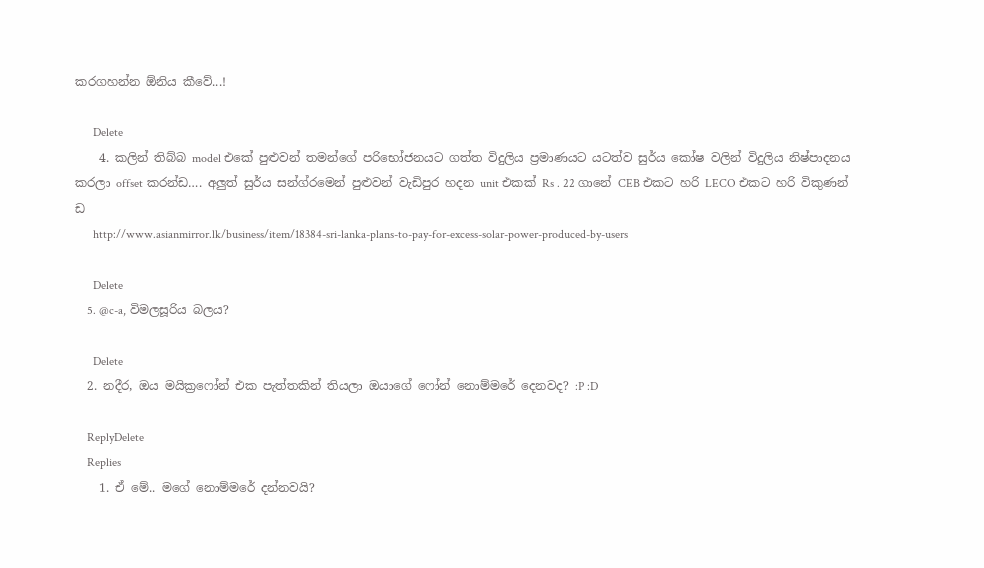කරගහන්න ඕනිය කීවේ...!

      Delete
    4. කලින් තිබ්බ model එකේ පුළුවන් තමන්ගේ පරිභෝජනයට ගත්ත විදුලිය ප්‍රමාණයට යටත්ව සුර්ය කෝෂ වලින් විදුලිය නිෂ්පාදනය කරලා offset කරන්ඩ…. අලුත් සුර්ය සන්ග්රමෙන් පුළුවන් වැඩිපුර හදන unit එකක් Rs . 22 ගානේ CEB එකට හරි LECO එකට හරි විකුණන් ඩ
      http://www.asianmirror.lk/business/item/18384-sri-lanka-plans-to-pay-for-excess-solar-power-produced-by-users

      Delete
    5. @c-a, විමලසූරිය බලය?

      Delete
  2. නදීර, ඔය මයික්‍රෆෝන් එක පැත්තකින් තියලා ඔයාගේ ෆෝන් නොම්මරේ දෙනවද? :P :D

    ReplyDelete
    Replies
    1. ඒ මේ.. මගේ නොම්මරේ දන්නවයි?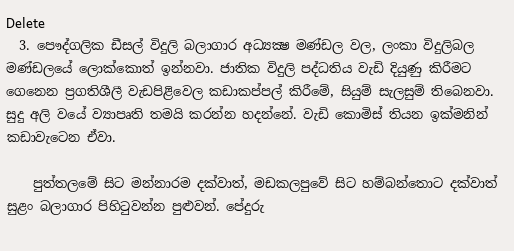Delete
  3. පෞද්ගලික ඩීසල් විදුලි බලාගාර අධ්‍යක්‍ෂ මණ්ඩල වල, ලංකා විදුලිබල මණ්ඩලයේ ලොක්කොත් ඉන්නවා. ජාතික විදුලි පද්ධතිය වැඩි දියුණු කිරීමට ගෙනෙන ප්‍රගතිශීලී වැඩපිළිවෙල කඩාකප්පල් කිරීමේ, සියුම් සැලසුම් තිබෙනවා. සුදු අලි වයේ ව්‍යාපෘති තමයි කරන්න හදන්නේ. වැඩි කොමිස් තියන ඉක්මනින් කඩාවැටෙන ඒවා.

    පුත්තලමේ සිට මන්නාරම දක්වාත්, මඩකලපුවේ සිට හම්බන්තොට දක්වාත් සුළං බලාගාර පිහිටුවන්න පුළුවන්. පේදුරු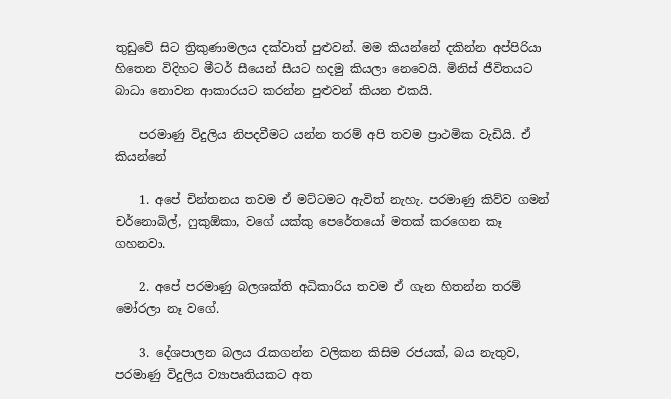තුඩුවේ සිට ත්‍රිකුණාමලය දක්වාත් පුළුවන්. මම කියන්නේ දකින්න අප්පිරියා හිතෙන විදිහට මීටර් සීයෙන් සීයට හදමු කියලා නෙවෙයි. මිනිස් ජීවිතයට බාධා නොවන ආකාරයට කරන්න පුළුවන් කියන එකයි.

    පරමාණු විදුලිය නිපදවීමට යන්න තරම් අපි තවම ප්‍රාථමික වැඩියි. ඒ කියන්නේ

    1. අපේ චින්තනය තවම ඒ මට්ටමට ඇවිත් නැහැ. පරමාණු කිව්ව ගමන් චර්නොබිල්, ෆුකුඕකා, වගේ යක්කු පෙරේතයෝ මතක් කරගෙන කෑ ගහනවා.

    2. අපේ පරමාණු බලශක්ති අධිකාරිය තවම ඒ ගැන හිතන්න තරම් මෝරලා නෑ වගේ.

    3. දේශපාලන බලය රැකගන්න වලිකන කිසිම රජයක්, බය නැතුව, පරමාණු විදුලිය ව්‍යාපෘතියකට අත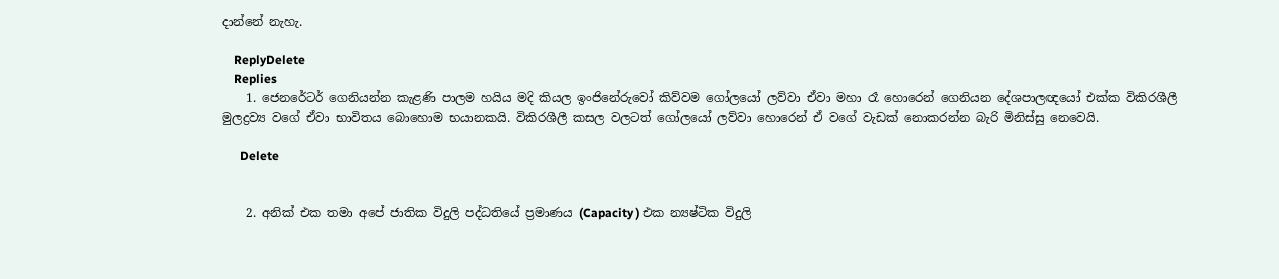දාන්නේ නැහැ.

    ReplyDelete
    Replies
    1. ජෙනරේටර් ගෙනියන්න කැළණි පාලම හයිය මදි කියල ඉංජිනේරුවෝ කිව්වම ගෝලයෝ ලව්වා ඒවා මහා රෑ හොරෙන් ගෙනියන දේශපාලඥයෝ එක්ක විකිරශීලී මුලද්‍රව්‍ය වගේ ඒවා භාවිතය බොහොම භයානකයි. විකිරශීලී කසල වලටත් ගෝලයෝ ලව්වා හොරෙන් ඒ වගේ වැඩක් නොකරන්න බැරි මිනිස්සු නෙවෙයි.

      Delete


    2. අනික් එක තමා අපේ ජාතික විදුලි පද්ධතියේ ප්‍රමාණය (Capacity ) එක න්‍යෂ්ටික විදුලි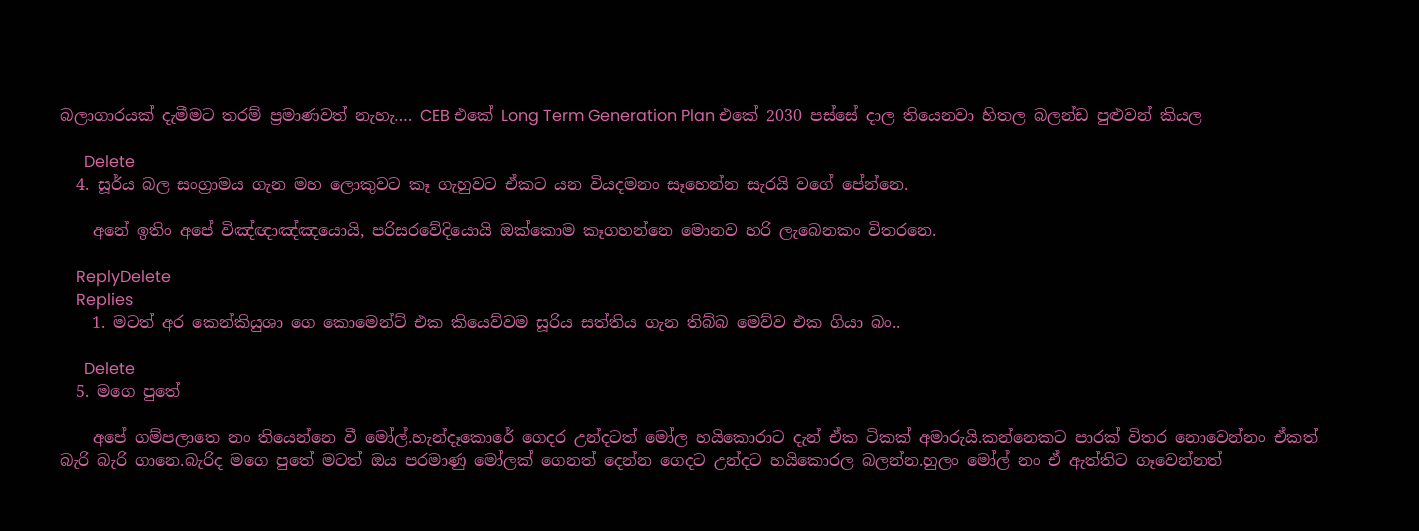බලාගාරයක් දැමීමට තරම් ප්‍රමාණවත් නැහැ…. CEB එකේ Long Term Generation Plan එකේ 2030 පස්සේ දාල තියෙනවා හිතල බලන්ඩ පුළුවන් කියල

      Delete
  4. සූර්ය බල සංග්‍රාමය ගැන මහ ලොකුවට කෑ ගැහුවට ඒකට යන වියදමනං සෑහෙන්න සැරයි ව‍ගේ පේන්නෙ.

    අනේ ඉතිං අපේ විඤ්ඥාඤ්ඤයොයි, පරිසරවේදියොයි ඔක්කොම කෑගහන්නෙ මොනව හරි ලැබෙනකං විතරනෙ.

    ReplyDelete
    Replies
    1. මටත් අර කෙන්කියුශා ගෙ කොමෙන්ට් එක කියෙව්වම සූරිය සත්තිය ගැන තිබ්බ මෙව්ව එක ගියා බං..

      Delete
  5. මගෙ පුතේ

    අපේ ගම්පලාතෙ නං තියෙන්නෙ වී මෝල්.හැන්දෑකොරේ ගෙදර උන්දටත් මෝල හයිකොරාට දැන් ඒක ටිකක් අමාරුයි.කන්නෙකට පාරක් විතර නොවෙන්නං ඒකත් බැරි බැරි ගානෙ.බැරිද මගෙ පුතේ මටත් ඔය පරමාණු මෝලක් ගෙනත් දෙන්න ගෙදට උන්දට හයිකොරල බලන්න.හුලං මෝල් නං ඒ ඇත්තිට ගෑවෙන්නත්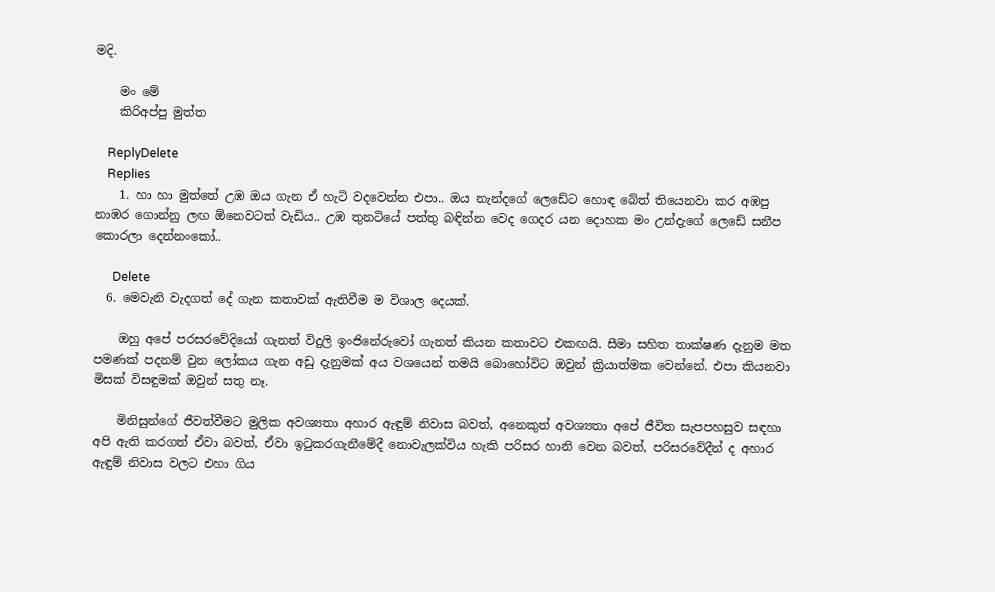මදි.

    මං මේ
    කිරිඅප්පු මුත්ත

    ReplyDelete
    Replies
    1. හා හා මුත්තේ උඹ ඔය ගැන ඒ හැටි වදවෙන්න එපා.. ඔය නැන්දගේ ලෙඩේට හොඳ බේත් තියෙනවා කර අඹපු නාඹර ගොන්නු ලඟ ඕනෙවටත් වැඩිය.. උඹ තුනටියේ පත්තු බඳින්න වෙද ගෙදර යන දොහක මං උන්දැගේ ලෙඩේ සනීප කොරලා දෙන්නංකෝ..

      Delete
  6. මෙවැනි වැදගත් දේ ගැන කතාවක් ඇතිවීම ම විශාල දෙයක්.

    ඔහු අපේ පරසරවේදියෝ ගැනත් විදුලි ඉංජිනේරුවෝ ගැනත් කියන කතාවට එකඟයි. සීමා සහිත තාක්ෂණ දැනුම මත පමණක් පදනම් වුන ලෝකය ගැන අඩු දැනුමක් අය වශයෙන් තමයි බොහෝවිට ඔවුන් ක්‍රියාත්මක වෙන්නේ. එපා කියනවා මිසක් විසඳුමක් ඔවුන් සතු නෑ.

    මිනිසුන්ගේ ජීවත්වීමට මුලික අවශ්‍යතා අහාර ඇඳුම් නිවාස බවත්, අනෙකුත් අවශ්‍යතා අපේ ජීවිත සැපපහසුව සඳහා අපි ඇති කරගත් ඒවා බවත්, ඒවා ඉටුකරගැනීමේදී නොවැලක්විය හැකි පරිසර හානි වෙන බවත්, පරිසරවේදීන් ද අහාර ඇඳුම් නිවාස වලට එහා ගිය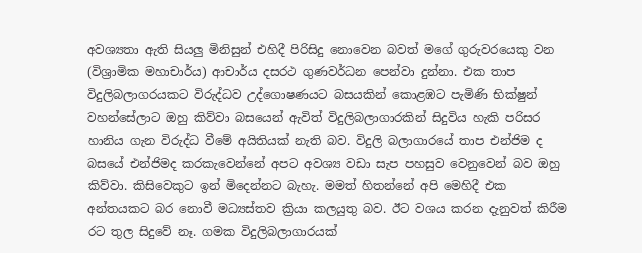අවශ්‍යතා ඇති සියලු මිනිසුන් එහිදී පිරිසිදු නොවෙන බවත් මගේ ගුරුවරයෙකු වන (විශ්‍රාමික මහාචාර්ය) ආචාර්ය දසරථ ගුණවර්ධන පෙන්වා දුන්නා. එක තාප විදුලිබලාගරයකට විරුද්ධව උද්ගොෂණයට බසයකින් කොළඹට පැමිණි භික්ෂුන් වහන්සේලාට ඔහු කිව්වා බසයෙන් ඇවිත් විදුලිබලාගාරකින් සිදුවිය හැකි පරිසර හානිය ගැන විරුද්ධ වීමේ අයිතියක් නැති බව. විදුලි බලාගාරයේ තාප එන්ජිම ද බසයේ එන්ජිමද කරකැවෙන්නේ අපට අවශ්‍ය වඩා සැප පහසුව වෙනුවෙන් බව ඔහු කිව්වා. කිසිවෙකුට ඉන් මිදෙන්නට බැහැ. මමත් හිතන්නේ අපි මෙහිදී එක අන්තයකට බර නොවී මධ්‍යස්තව ක්‍රියා කලයුතු බව. ඊට වශය කරන දැනුවත් කිරීම රට තුල සිදුවේ නෑ. ගමක විදුලිබලාගාරයක්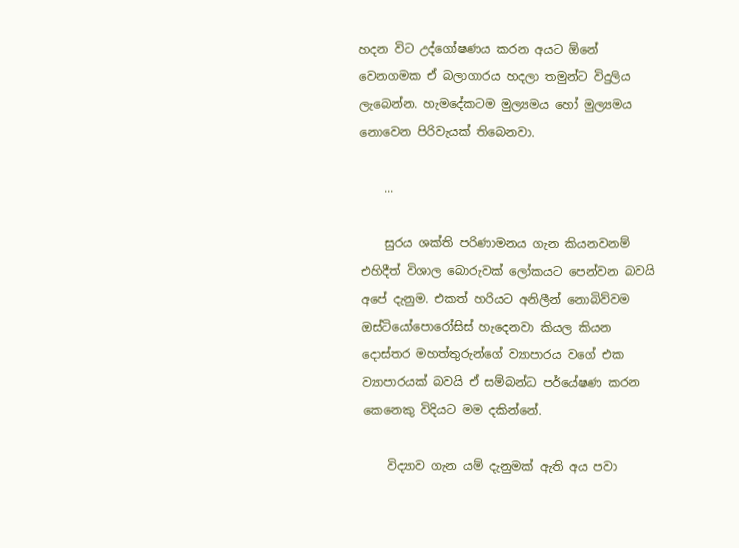හදන විට උද්ගෝෂණය කරන අයට ඕනේ වෙනගමක ඒ බලාගාරය හදලා තමුන්ට විදුලිය ලැබෙන්න. හැමදේකටම මුල්‍යමය හෝ මුල්‍යමය නොවෙන පිරිවැයක් තිබෙනවා.

    ...

    සුරය ශක්ති පරිණාමනය ගැන කියනවනම් එහිදීත් විශාල බොරුවක් ලෝකයට පෙන්වන බවයි අපේ දැනුම. එකත් හරියට අනිලීන් නොබිව්වම ඔස්ටියෝපොරෝසිස් හැදෙනවා කියල කියන දොස්තර මහත්තුරුන්ගේ ව්‍යාපාරය වගේ එක ව්‍යාපාරයක් බවයි ඒ සම්බන්ධ පර්යේෂණ කරන කෙනෙකු විදියට මම දකින්නේ.

    විද්‍යාව ගැන යම් දැනුමක් ඇති අය පවා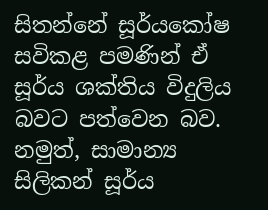සිතන්නේ සූර්යකෝෂ සවිකළ පමණින් ඒ සූර්ය ශක්තිය විදුලිය බවට පත්වෙන බව. නමුත්, සාමාන්‍ය සිලිකන් සූර්ය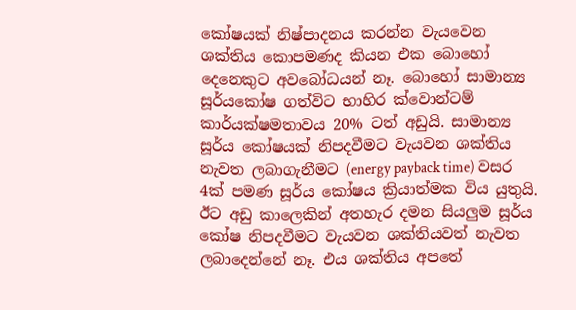කෝෂයක් නිෂ්පාදනය කරන්න වැයවෙන ශක්තිය කොපමණද කියන එක බොහෝ දෙනෙකුට අවබෝධයන් නෑ. බොහෝ සාමාන්‍ය සූර්යකෝෂ ගත්විට භාහිර ක්වොන්ටම් කාර්යක්ෂමතාවය 20% ටත් අඩුයි. සාමාන්‍ය සූර්ය කෝෂයක් නිපදවීමට වැයවන ශක්තිය නැවත ලබාගැනීමට (energy payback time) වසර 4ක් පමණ සූර්ය කෝෂය ක්‍රියාත්මක විය යුතුයි. ඊට අඩු කාලෙකින් අතහැර දමන සියලුම සූර්ය කෝෂ නිපදවීමට වැයවන ශක්තියවත් නැවත ලබාදෙන්නේ නෑ. එය ශක්තිය අපතේ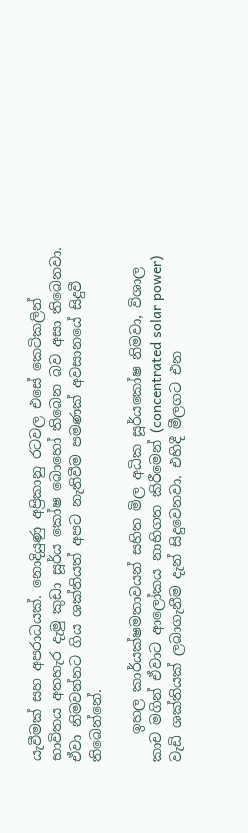යැවීමක් සහ අපරාධයක්. නොදියුණු අප්‍රිකානු රටවල එසේ කෙටිකලින් භාවිතය අතහැර දැමු කුඩා සූර්ය කෝෂ බොහෝ තිබෙන බව අසා තිබෙනවා. ඒවා නිමවන්නට ගිය ශක්තියත් අපට නැතිවීම පමණක් අවසානයේ සිදුවී තිබෙන්නේ.

    ඉහල කාර්යක්ෂමතාවයන් සහිත මිල අධික සූර්යකෝෂ නිමවා, විශාල කාච මගින් ඒවාට ආලෝකය නාභිගත කිරීමෙන් (concentrated solar power) වැඩි ශක්තියක් ලබාගැනීම දැන් සිදුවෙනවා. එහිදී මීලගට එන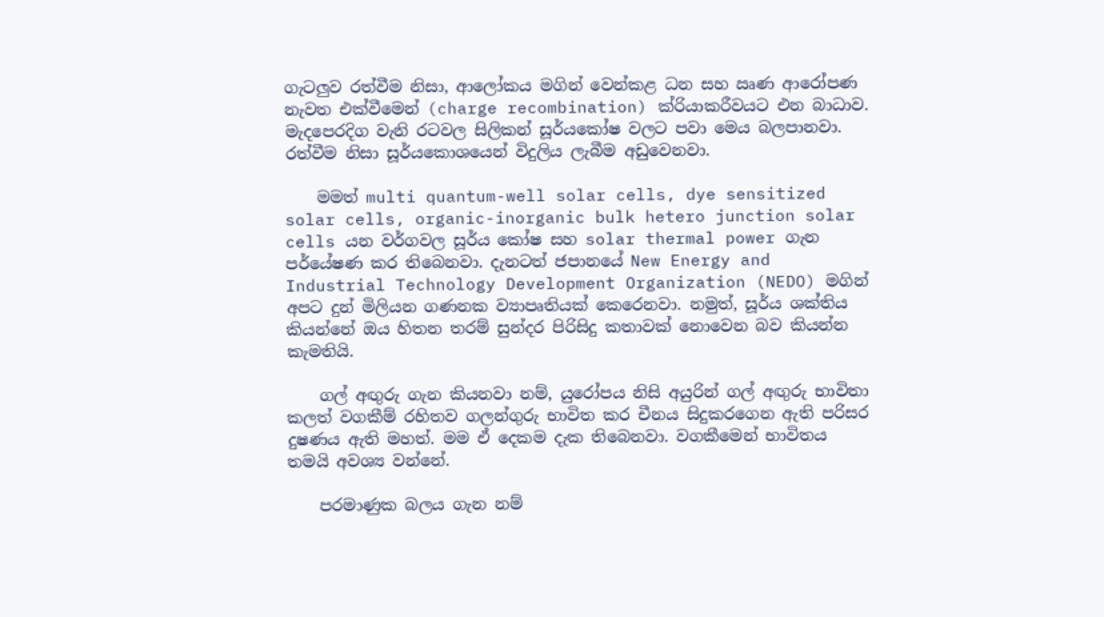ගැටලුව රත්වීම නිසා, ආලෝකය මගින් වෙන්කළ ධන සහ ඍණ ආරෝපණ නැවත එක්වීමෙන් (charge recombination) ක්රියාකරීවයට එන බාධාව. මැදපෙරදිග වැනි රටවල සිලිකන් සූර්යකෝෂ වලට පවා මෙය බලපානවා. රත්වීම නිසා සූර්යකොශයෙන් විදුලිය ලැබීම අඩුවෙනවා.

    මමත් multi quantum-well solar cells, dye sensitized solar cells, organic-inorganic bulk hetero junction solar cells යන වර්ගවල සූර්ය කෝෂ සහ solar thermal power ගැන පර්යේෂණ කර තිබෙනවා. දැනටත් ජපානයේ New Energy and Industrial Technology Development Organization (NEDO) මගින් අපට දුන් මිලියන ගණනක ව්‍යාපෘතියක් කෙරෙනවා. නමුත්, සූර්ය ශක්තිය කියන්නේ ඔය හිතන තරම් සුන්දර පිරිසිදු කතාවක් නොවෙන බව කියන්න කැමතියි.

    ගල් අඟුරු ගැන කියනවා නම්, යුරෝපය නිසි අයුරින් ගල් අඟුරු භාවිතා කලත් වගකීම් රහිතව ගලන්ගුරු භාවිත කර චීනය සිදුකරගෙන ඇති පරිසර දුෂණය ඇති මහත්. මම ඒ දෙකම දැක තිබෙනවා. වගකීමෙන් භාවිතය තමයි අවශ්‍ය වන්නේ.

    පරමාණුක බලය ගැන නම්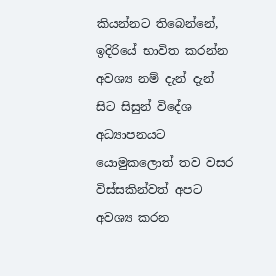කියන්නට තිබෙන්නේ, ඉදිරියේ භාවිත කරන්න අවශ්‍ය නම් දැන් දැන් සිට සිසුන් විදේශ අධ්‍යාපනයට යොමුකලොත් තව වසර විස්සකින්වත් අපට අවශ්‍ය කරන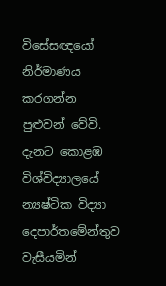විසේසඥයෝ නිර්මාණය කරගන්න පුළුවන් වේවි. දැනට කොළඹ විශ්විද්‍යාලයේ න්‍යෂ්ටික විද්‍යා දෙපාර්තමේන්තුව වැසීයමින්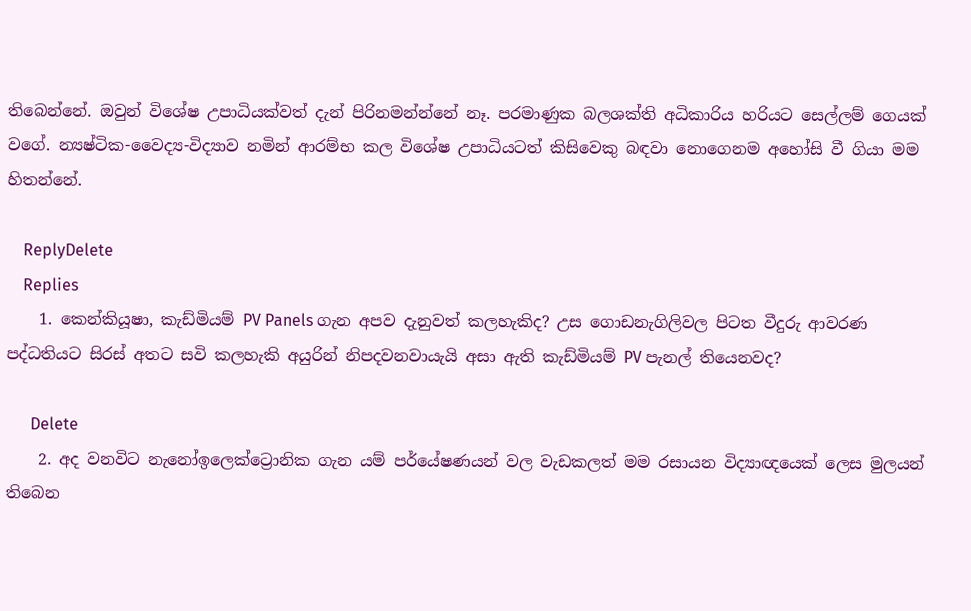තිබෙන්නේ. ඔවුන් විශේෂ උපාධියක්වත් දැන් පිරිනමන්න්නේ නෑ. පරමාණුක බලශක්ති අධිකාරිය හරියට සෙල්ලම් ගෙයක් වගේ. න්‍යෂ්ටික-වෛද්‍ය-විද්‍යාව නමින් ආරම්භ කල විශේෂ උපාධියටත් කිසිවෙකු බඳවා නොගෙනම අහෝසි වී ගියා මම හිතන්නේ.

    ReplyDelete
    Replies
    1. කෙන්කියූෂා, කැඩ්මියම් PV Panels ගැන අපව දැනුවත් කලහැකිද? උස ගොඩනැගිලිවල පිටත වීදුරු ආවරණ පද්ධතියට සිරස් අතට සවි කලහැකි අයුරින් නිපදවනවායැයි අසා ඇති කැඩ්මියම් PV පැනල් තියෙනවද?

      Delete
    2. අද වනවිට නැනෝඉලෙක්ට්‍රොනික ගැන යම් පර්යේෂණයන් වල වැඩකලත් මම රසායන විද්‍යාඥයෙක් ලෙස මුලයන් තිබෙන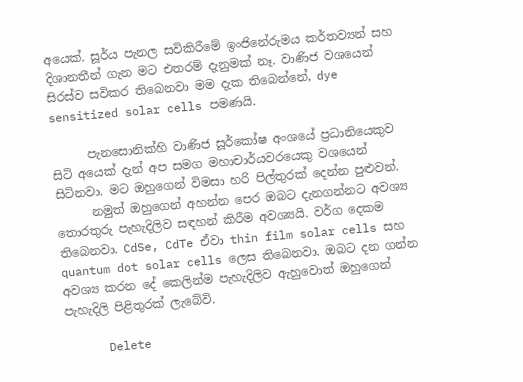අයෙක්. සූර්ය පැනල සවිකිරීමේ ඉංජිනේරුමය කර්තව්‍යන් සහ දිශානතීන් ගැන මට එතරම් දැනුමක් නෑ. වාණිජ වශයෙන් සිරස්ව සවිකර තිබෙනවා මම දැක තිබෙන්නේ, dye sensitized solar cells පමණයි.

      පැනසොනික්හි වාණිජ සූර්කෝෂ අංශයේ ප්‍රධානියෙකුව සිටි අයෙක් දැන් අප සමග මහාචාර්යවරයෙකු වශයෙන් සිටිනවා. මට ඔහුගෙන් විමසා හරි පිල්තුරක් දෙන්න පුළුවන්.
      නමුත් ඔහුගෙන් අහන්න පෙර ඔබට දැනගන්නට අවශ්‍ය තොරතුරු පැහැදිලිව සඳහන් කිරීම අවශ්‍යයි. වර්ග දෙකම තිබෙනවා. CdSe, CdTe ඒවා thin film solar cells සහ quantum dot solar cells ලෙස තිබෙනවා. ඔබට දන ගන්න අවශ්‍ය කරන දේ කෙලින්ම පැහැදිලිව ඇහුවොත් ඔහුගෙන් පැහැදිලි පිළිතුරක් ලැබේවි.

      Delete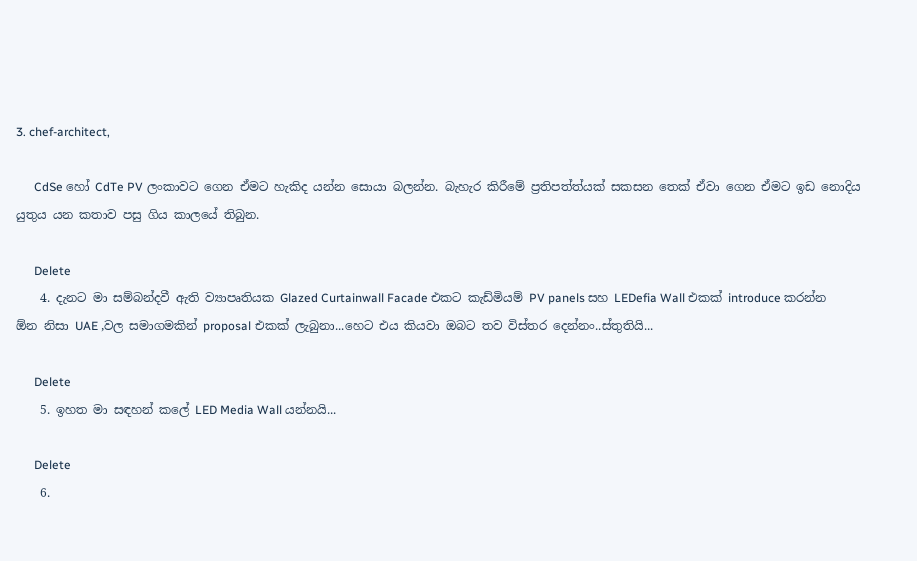3. chef-architect,

      CdSe හෝ CdTe PV ලංකාවට ගෙන ඒමට හැකිද යන්න සොයා බලන්න. බැහැර කිරීමේ ප්‍රතිපත්ත්යක් සකසන තෙක් ඒවා ගෙන ඒමට ඉඩ නොදිය යුතුය යන කතාව පසු ගිය කාලයේ තිබුන.

      Delete
    4. දැනට මා සම්බන්දවී ඇති ව්‍යාපෘතියක Glazed Curtainwall Facade එකට කැඩ්මියම් PV panels සහ LEDefia Wall එකක් introduce කරන්න ඕන නිසා UAE ,වල සමාගමකින් proposal එකක් ලැබුනා...හෙට එය කියවා ඔබට තව විස්තර දෙන්නං..ස්තුතියි...

      Delete
    5. ඉහත මා සඳහන් කලේ LED Media Wall යන්නයි...

      Delete
    6.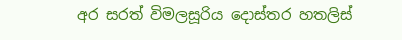අර සරත් විමලසූරිය දොස්තර හතලිස්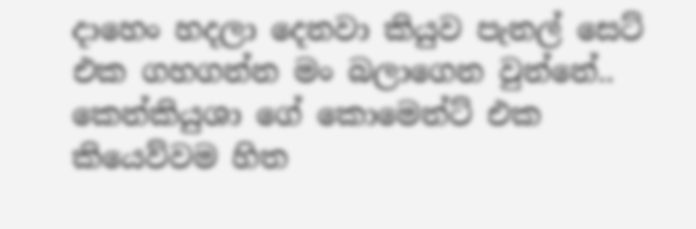දාහෙං හදලා දෙනවා කියුව පැනල් සෙට් එක ගහගන්න මං බලාගෙන වුන්නේ.. කෙන්කියුශා ගේ කොමෙන්ට් එක කියෙව්වම හිත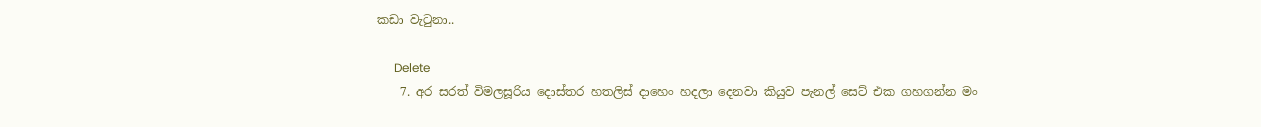කඩා වැටුනා..

      Delete
    7. අර සරත් විමලසූරිය දොස්තර හතලිස් දාහෙං හදලා දෙනවා කියුව පැනල් සෙට් එක ගහගන්න මං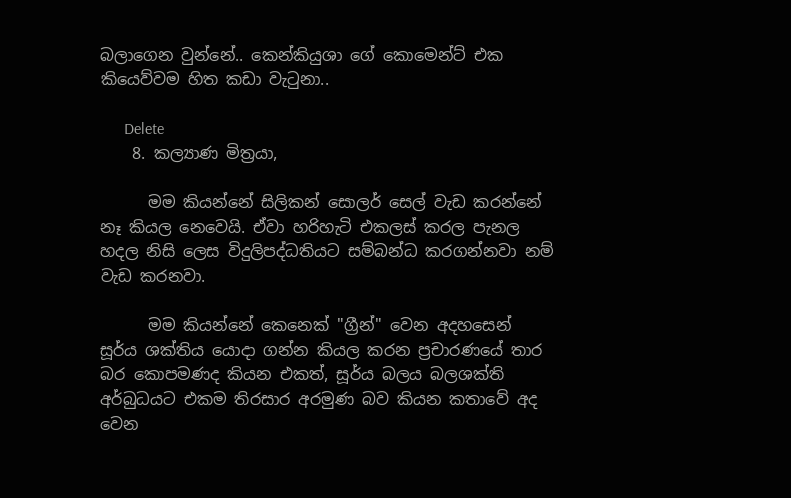බලාගෙන වුන්නේ.. කෙන්කියුශා ගේ කොමෙන්ට් එක කියෙව්වම හිත කඩා වැටුනා..

      Delete
    8. කල්‍යාණ මිත්‍රයා,

      මම කියන්නේ සිලිකන් සොලර් සෙල් වැඩ කරන්නේ නෑ කියල නෙවෙයි. ඒවා හරිහැටි එකලස් කරල පැනල හදල නිසි ලෙස විදුලිපද්ධතියට සම්බන්ධ කරගන්නවා නම් වැඩ කරනවා.

      මම කියන්නේ කෙනෙක් "ග්‍රීන්" වෙන අදහසෙන් සූර්ය ශක්තිය යොදා ගන්න කියල කරන ප්‍රචාරණයේ තාර බර කොපමණද කියන එකත්, සූර්ය බලය බලශක්ති අර්බුධයට එකම තිරසාර අරමුණ බව කියන කතාවේ අද වෙන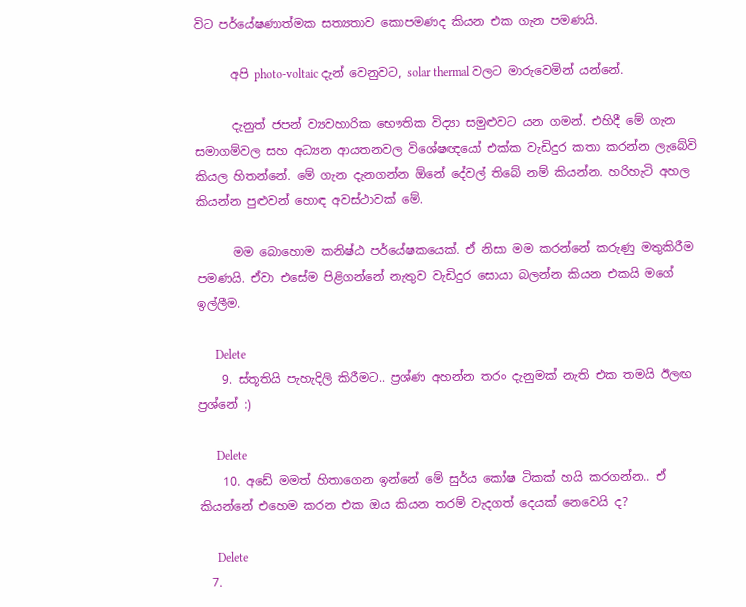විට පර්යේෂණාත්මක සත්‍යතාව කොපමණද කියන එක ගැන පමණයි.

      අපි photo-voltaic දැන් වෙනුවට, solar thermal වලට මාරුවෙමින් යන්නේ.

      දැනුත් ජපන් ව්‍යවහාරික භෞතික විද්‍යා සමුළුවට යන ගමන්. එහිදී මේ ගැන සමාගම්වල සහ අධ්‍යන ආයතනවල විශේෂඥයෝ එක්ක වැඩිදුර කතා කරන්න ලැබේවි කියල හිතන්නේ. මේ ගැන දැනගන්න ඕනේ දේවල් තිබේ නම් කියන්න. හරිහැටි අහල කියන්න පුළුවන් හොඳ අවස්ථාවක් මේ.

      මම බොහොම කනිෂ්ඨ පර්යේෂකයෙක්. ඒ නිසා මම කරන්නේ කරුණු මතුකිරීම පමණයි. ඒවා එසේම පිළිගන්නේ නැතුව වැඩිදුර සොයා බලන්න කියන එකයි මගේ ඉල්ලීම.

      Delete
    9. ස්තූතියි පැහැදිලි කිරීමට.. ප්‍රශ්ණ අහන්න තරං දැනුමක් නැති එක තමයි ඊලඟ ප්‍රශ්නේ :)

      Delete
    10. අඩේ මමත් හිතාගෙන ඉන්නේ මේ සුර්ය කෝෂ ටිකක් හයි කරගන්න.. ඒ කියන්නේ එහෙම කරන එක ඔය කියන තරම් වැදගත් දෙයක් නෙවෙයි ද?

      Delete
  7.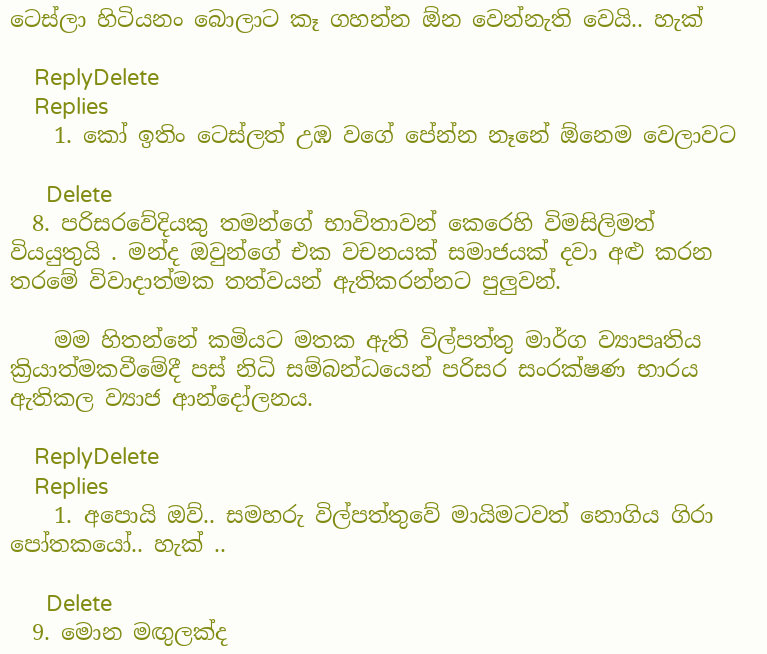ටෙස්ලා හිටියනං බොලාට කෑ ගහන්න ඕන වෙන්නැති වෙයි.. හැක්

    ReplyDelete
    Replies
    1. කෝ ඉතිං ටෙස්ලත් උඹ වගේ පේන්න නෑනේ ඕනෙම වෙලාවට

      Delete
  8. පරිසරවේදියකු තමන්ගේ භාවිතාවන් කෙරෙහි විමසිලිමත් වියයුතුයි . මන්ද ඔවුන්ගේ එක වචනයක් සමාජයක් දවා අළු කරන තරමේ විවාදාත්මක තත්වයන් ඇතිකරන්නට පුලුවන්.

    මම හිතන්නේ කමියට මතක ඇති විල්පත්තු මාර්ග ව්‍යාපෘතිය ක්‍රියාත්මකවීමේදී පස් නිධි සම්බන්ධයෙන් පරිසර සංරක්ෂණ භාරය ඇතිකල ව්‍යාජ ආන්දෝලනය.

    ReplyDelete
    Replies
    1. අපොයි ඔව්.. සමහරු විල්පත්තුවේ මායිමටවත් නොගිය ගිරා පෝතකයෝ.. හැක් ..

      Delete
  9. මොන මඟුලක්ද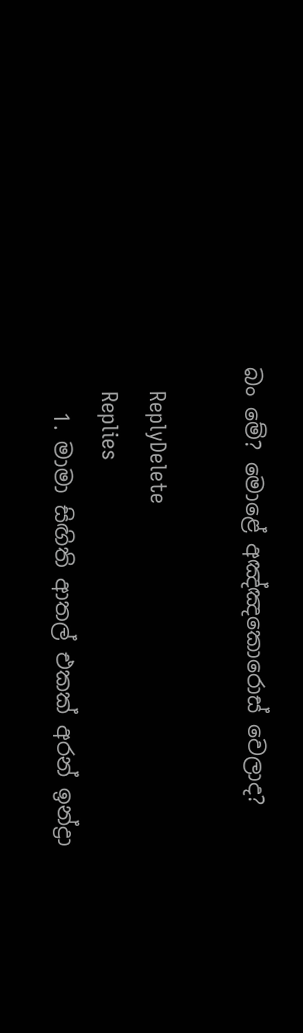බං මේ? මොළේ අඤ්ඤකොරොස් වෙලාද?

    ReplyDelete
    Replies
    1. මාමා සිඟිති ආතල් එකක් අරන් ඉන්ද්‍රා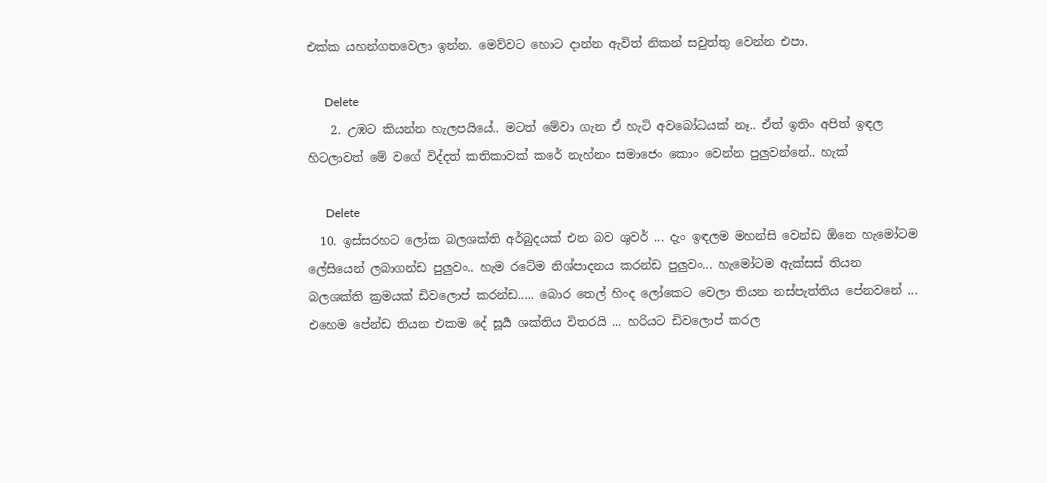එක්ක යහන්ගතවෙලා ඉන්න. මෙව්වට හොට දාන්න ඇවිත් නිකන් සවුත්තු වෙන්න එපා.

      Delete
    2. උඹට කියන්න හැලපයියේ.. මටත් මේවා ගැන ඒ හැටි අවබෝධයක් නෑ.. ඒත් ඉතිං අපිත් ඉඳල හිටලාවත් මේ වගේ විද්දත් කතිකාවක් කරේ නැහ්නං සමාජෙං කොං වෙන්න පුලුවන්නේ.. හැක්

      Delete
  10. ඉස්සරහට ලෝක බලශක්ති අර්බුදයක් එන බව ශුවර් ... දැං ඉඳලම මහන්සි වෙන්ඩ ඕනෙ හැමෝටම ලේසියෙන් ලබාගන්ඩ පුලුවං.. හැම රටේම නිශ්පාදනය කරන්ඩ පුලුවං... හැමෝටම ඇක්සස් තියන බලශක්ති ක්‍රමයක් ඩිවලොප් කරන්ඩ..... බොර තෙල් හිංද ලෝකෙට වෙලා තියන නස්පැත්තිය පේනවනේ ... එහෙම පේන්ඩ තියන එකම දේ සූර්‍ය ශක්තිය විතරයි ... හරියට ඩිවලොප් කරල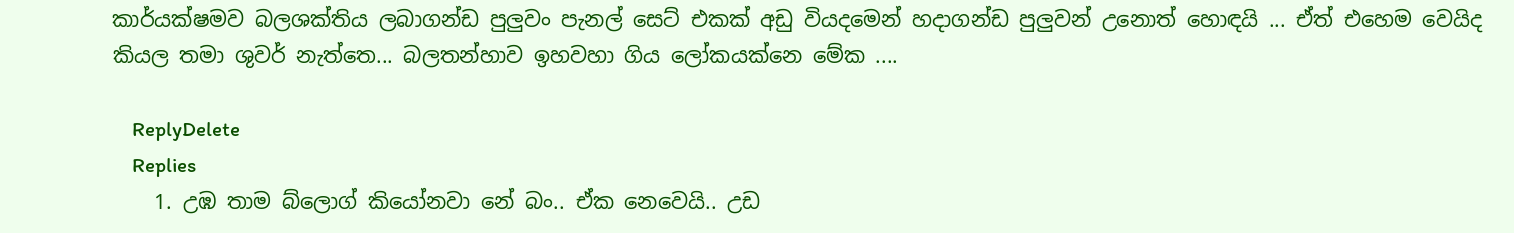කාර්යක්ෂමව බලශක්තිය ලබාගන්ඩ පුලුවං පැනල් සෙට් එකක් අඩු වියදමෙන් හදාගන්ඩ පුලුවන් උනොත් හොඳයි ... ඒත් එහෙම වෙයිද කියල තමා ශුවර් නැත්තෙ... බලතන්හාව ඉහවහා ගිය ලෝකයක්නෙ මේක ....

    ReplyDelete
    Replies
    1. උඹ තාම බ්ලොග් කියෝනවා නේ බං.. ඒක නෙවෙයි.. උඩ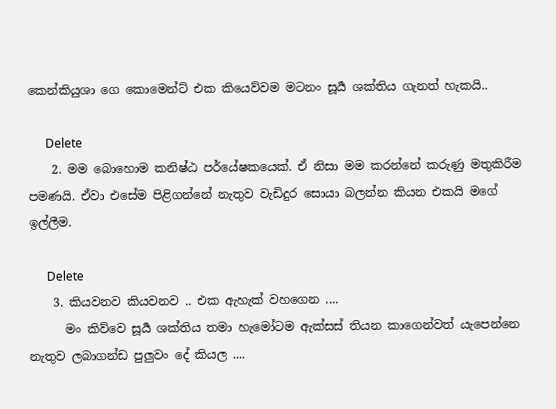කෙන්කියුශා ගෙ කොමෙන්ට් එක කියෙව්වම මටනං සූර්‍ය ශක්තිය ගැනත් හැකයි..

      Delete
    2. මම බොහොම කනිෂ්ඨ පර්යේෂකයෙක්. ඒ නිසා මම කරන්නේ කරුණු මතුකිරීම පමණයි. ඒවා එසේම පිළිගන්නේ නැතුව වැඩිදුර සොයා බලන්න කියන එකයි මගේ ඉල්ලීම.

      Delete
    3. කියවනව කියවනව .. එක ඇහැක් වහගෙන ....
      මං කිව්වෙ සූර්‍ය ශක්තිය තමා හැමෝටම ඇක්සස් තියන කාගෙන්වත් යැපෙන්නෙ නැතුව ලබාගන්ඩ පුලුවං දේ කියල ....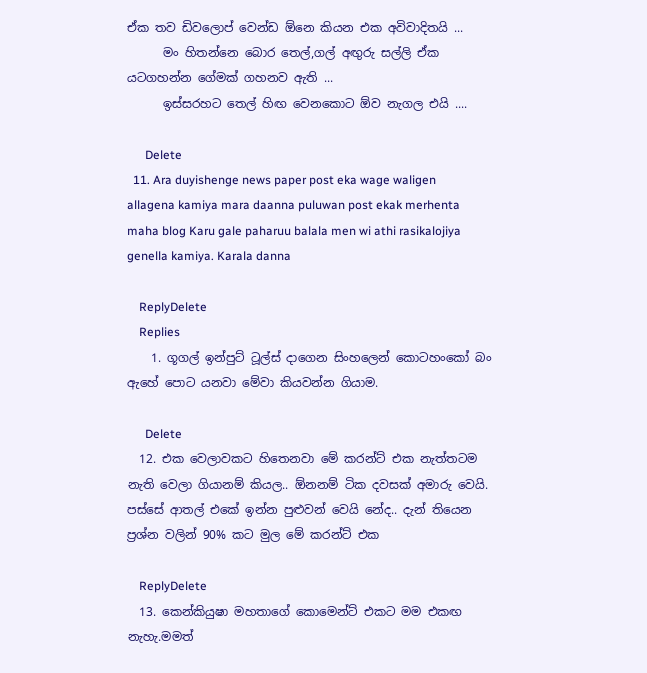ඒක තව ඩිවලොප් වෙන්ඩ ඕනෙ කියන එක අවිවාදිතයි ...
      මං හිතන්නෙ බොර තෙල්,ගල් අඟුරු සල්ලි ඒක යටගහන්න ගේමක් ගහනව ඇති ...
      ඉස්සරහට තෙල් හිඟ වෙනකොට ඕව නැගල එයි ....

      Delete
  11. Ara duyishenge news paper post eka wage waligen allagena kamiya mara daanna puluwan post ekak merhenta maha blog Karu gale paharuu balala men wi athi rasikalojiya genella kamiya. Karala danna

    ReplyDelete
    Replies
    1. ගූගල් ඉන්පුට් ටූල්ස් දාගෙන සිංහලෙන් කොටහංකෝ බං ඇහේ පොට යනවා මේවා කියවන්න ගියාම.

      Delete
  12. එක වෙලාවකට හිතෙනවා මේ කරන්ට් එක නැත්තටම නැති වෙලා ගියානම් කියල.. ඕනනම් ටික දවසක් අමාරු වෙයි. පස්සේ ආතල් එකේ ඉන්න පුළුවන් වෙයි නේද.. දැන් තියෙන ප්‍රශ්න වලින් 90% කට මුල මේ කරන්ට් එක

    ReplyDelete
  13. කෙන්කියුෂා මහතාගේ කොමෙන්ට් එකට මම එකඟ නැහැ.මමත්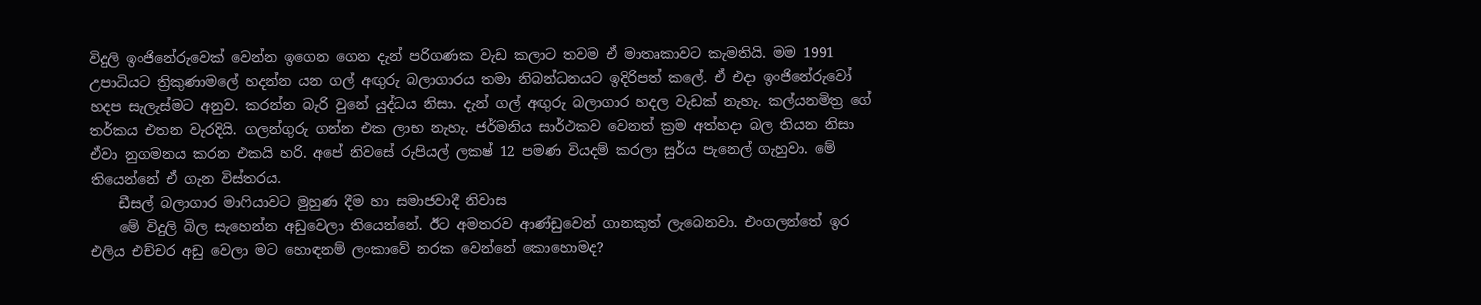විදුලි ඉංජිනේරුවෙක් වෙන්න ඉගෙන ගෙන දැන් පරිගණක වැඩ කලාට තවම ඒ මාතෘකාවට කැමතියි. මම 1991 උපාධියට ත්‍රිකුණාමලේ හදන්න යන ගල් අඟුරු බලාගාරය තමා නිබන්ධනයට ඉදිරිපත් කලේ. ඒ එදා ඉංජිනේරුවෝ හදප සැලැස්මට අනුව. කරන්න බැරි වුනේ යුද්ධය නිසා. දැන් ගල් අඟුරු බලාගාර හදල වැඩක් නැහැ. කල්යනමිත්‍ර ගේ තර්කය එතන වැරදියි. ගලන්ගුරු ගන්න එක ලාභ නැහැ. ජර්මනිය සාර්ථකව වෙනත් ක්‍රම අත්හදා බල තියන නිසා ඒවා නුගමනය කරන එකයි හරි. අපේ නිවසේ රුපියල් ලකෂ් 12 පමණ වියදම් කරලා සුර්ය පැනෙල් ගැහුවා. මේ තියෙන්නේ ඒ ගැන විස්තරය.
    ඩීසල් බලාගාර මාෆියාවට මුහුණ දීම හා සමාජවාදී නිවාස
    මේ විදුලි බිල සැහෙන්න අඩුවෙලා තියෙන්නේ. ඊට අමතරව ආණ්ඩුවෙන් ගානකුත් ලැබෙනවා. එංගලන්තේ ඉර එලිය එච්චර අඩු වෙලා මට හොඳනම් ලංකාවේ නරක වෙන්නේ කොහොමද?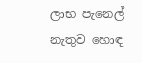ලාභ පැනෙල් නැතුව හොඳ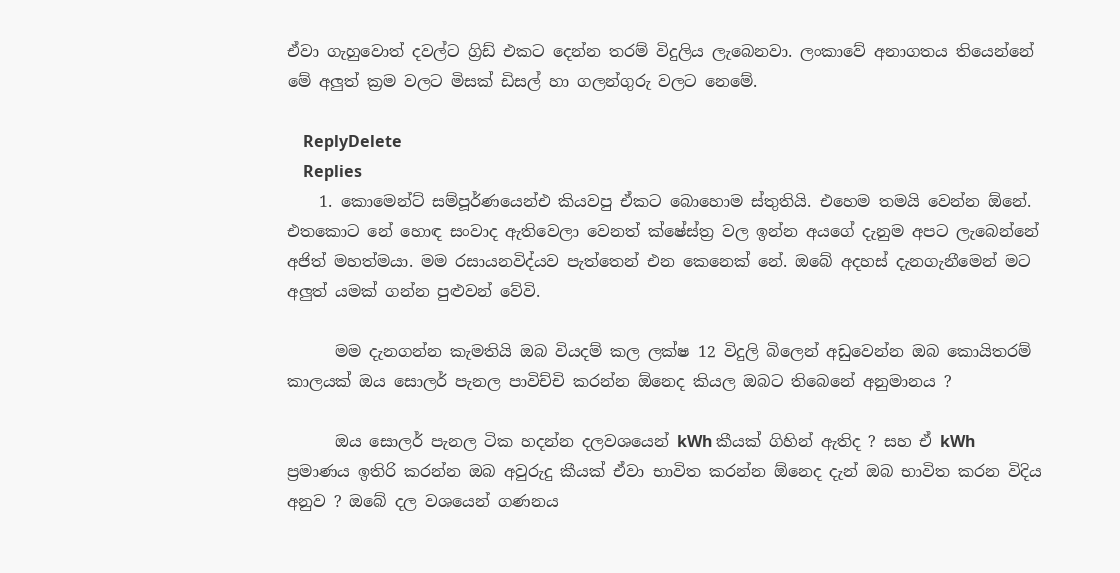ඒවා ගැහුවොත් දවල්ට ග්‍රිඩ් එකට දෙන්න තරම් විදුලිය ලැබෙනවා. ලංකාවේ අනාගතය තියෙන්නේ මේ අලුත් ක්‍රම වලට මිසක් ඩිසල් හා ගලන්ගුරු වලට නෙමේ.

    ReplyDelete
    Replies
    1. කොමෙන්ට් සම්පූර්ණයෙන්එ කියවපු ඒකට බොහොම ස්තුතියි. එහෙම තමයි වෙන්න ඕනේ. එතකොට නේ හොඳ සංවාද ඇතිවෙලා වෙනත් ක්ෂේස්ත්‍ර වල ඉන්න අයගේ දැනුම අපට ලැබෙන්නේ අජිත් මහත්මයා. මම රසායනවිද්යව පැත්තෙන් එන කෙනෙක් නේ. ඔබේ අදහස් දැනගැනීමෙන් මට අලුත් යමක් ගන්න පුළුවන් වේවි.

      මම දැනගන්න කැමතියි ඔබ වියදම් කල ලක්ෂ 12 විදුලි බිලෙන් අඩුවෙන්න ඔබ කොයිතරම් කාලයක් ඔය සොලර් පැනල පාවිච්චි කරන්න ඕනෙද කියල ඔබට තිබෙනේ අනුමානය ?

      ඔය සොලර් පැනල ටික හදන්න දලවශයෙන් kWh කීයක් ගිහින් ඇතිද ? සහ ඒ kWh ප්‍රමාණය ඉතිරි කරන්න ඔබ අවුරුදු කීයක් ඒවා භාවිත කරන්න ඕනෙද දැන් ඔබ භාවිත කරන විදිය අනුව ? ඔබේ දල වශයෙන් ගණනය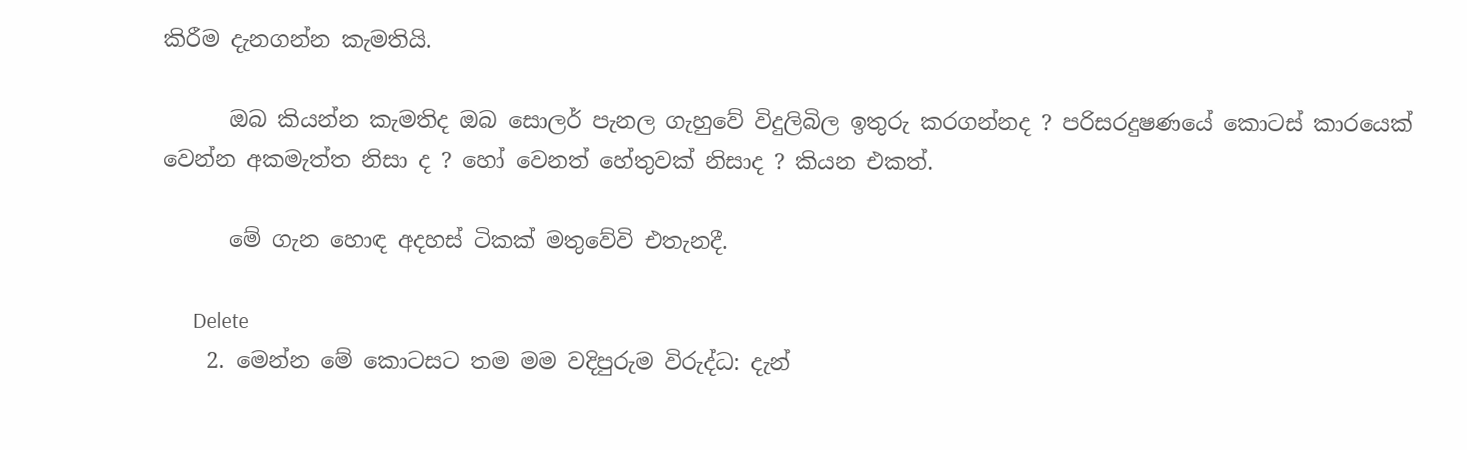කිරීම දැනගන්න කැමතියි.

      ඔබ කියන්න කැමතිද ඔබ සොලර් පැනල ගැහුවේ විදුලිබිල ඉතුරු කරගන්නද ? පරිසරදුෂණයේ කොටස් කාරයෙක් වෙන්න අකමැත්ත නිසා ද ? හෝ වෙනත් හේතුවක් නිසාද ? කියන එකත්.

      මේ ගැන හොඳ අදහස් ටිකක් මතුවේවි එතැනදී.

      Delete
    2. මෙන්න මේ කොටසට තම මම වදිපුරුම විරුද්ධ: දැන්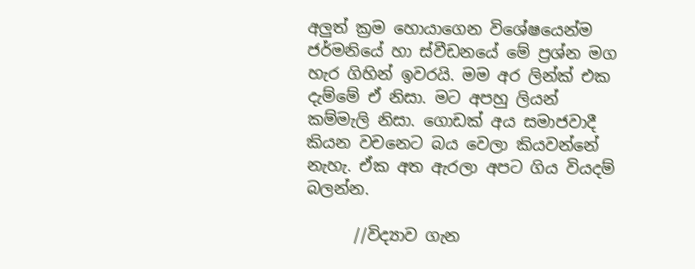අලුත් ක්‍රම හොයාගෙන විශේෂයෙන්ම ජර්මනියේ හා ස්වීඩනයේ මේ ප්‍රශ්න මග හැර ගිහින් ඉවරයි. මම අර ලින්ක් එක දැම්මේ ඒ නිසා. මට අපහු ලියන් කම්මැලි නිසා. ගොඩක් අය සමාජවාදී කියන වචනෙට බය වෙලා කියවන්නේ නැහැ. ඒක අත ඇරලා අපට ගිය වියදම් බලන්න.

      //විද්‍යාව ගැන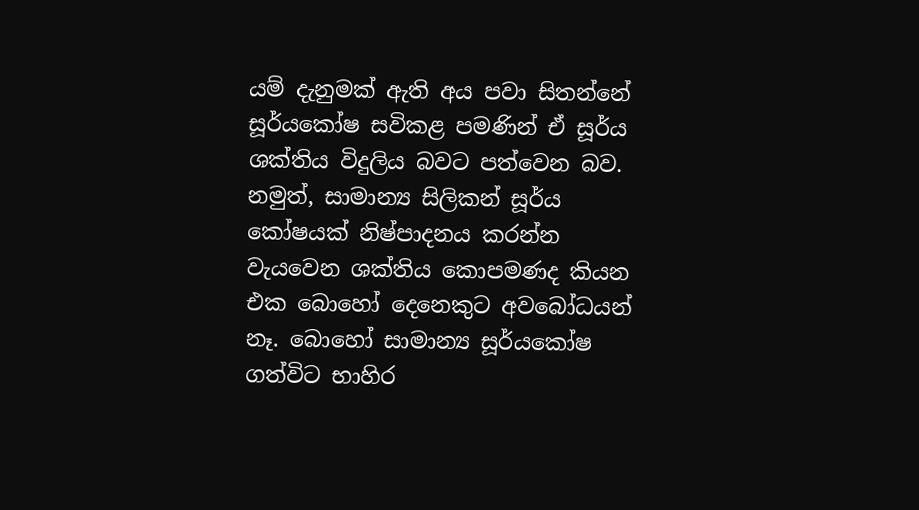යම් දැනුමක් ඇති අය පවා සිතන්නේ සූර්යකෝෂ සවිකළ පමණින් ඒ සූර්ය ශක්තිය විදුලිය බවට පත්වෙන බව. නමුත්, සාමාන්‍ය සිලිකන් සූර්ය කෝෂයක් නිෂ්පාදනය කරන්න වැයවෙන ශක්තිය කොපමණද කියන එක බොහෝ දෙනෙකුට අවබෝධයන් නෑ. බොහෝ සාමාන්‍ය සූර්යකෝෂ ගත්විට භාහිර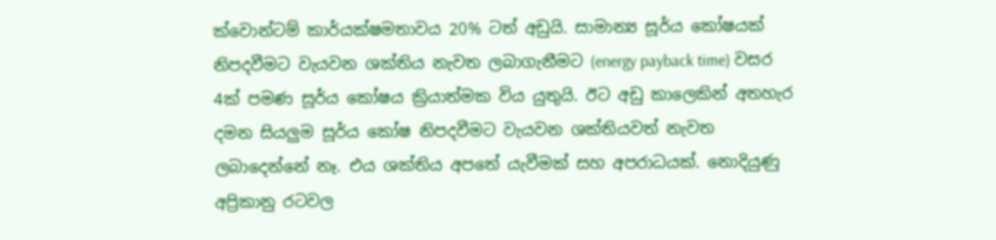ක්වොන්ටම් කාර්යක්ෂමතාවය 20% ටත් අඩුයි. සාමාන්‍ය සූර්ය කෝෂයක් නිපදවීමට වැයවන ශක්තිය නැවත ලබාගැනීමට (energy payback time) වසර 4ක් පමණ සූර්ය කෝෂය ක්‍රියාත්මක විය යුතුයි. ඊට අඩු කාලෙකින් අතහැර දමන සියලුම සූර්ය කෝෂ නිපදවීමට වැයවන ශක්තියවත් නැවත ලබාදෙන්නේ නෑ. එය ශක්තිය අපතේ යැවීමක් සහ අපරාධයක්. නොදියුණු අප්‍රිකානු රටවල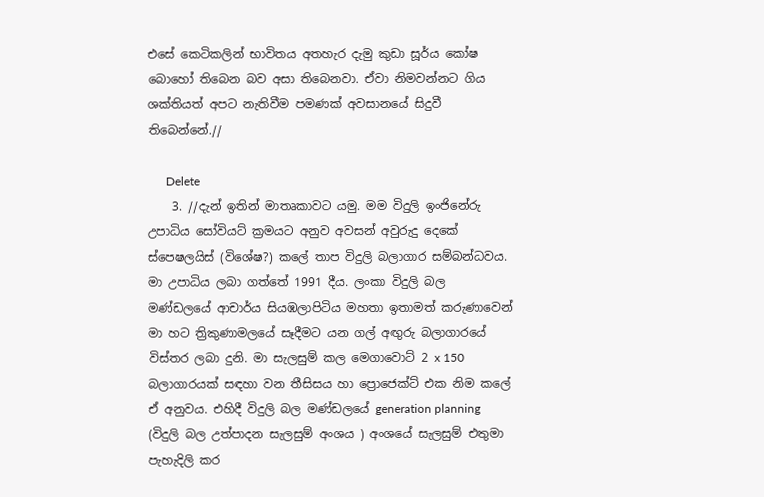එසේ කෙටිකලින් භාවිතය අතහැර දැමු කුඩා සූර්ය කෝෂ බොහෝ තිබෙන බව අසා තිබෙනවා. ඒවා නිමවන්නට ගිය ශක්තියත් අපට නැතිවීම පමණක් අවසානයේ සිදුවී තිබෙන්නේ.//

      Delete
    3. //දැන් ඉතින් මාතෘකාවට යමු. මම විදුලි ඉංජිනේරු උපාධිය සෝවියට් ක්‍රමයට අනුව අවසන් අවුරුදු දෙකේ ස්පෙෂලයිස් (විශේෂ?) කලේ තාප විදුලි බලාගාර සම්බන්ධවය. මා උපාධිය ලබා ගත්තේ 1991 දීය. ලංකා විදුලි බල මණ්ඩලයේ ආචාර්ය සියඹලාපිටිය මහතා ඉතාමත් කරුණාවෙන් මා හට ත්‍රිකුණාමලයේ සෑදීමට යන ගල් අඟුරු බලාගාරයේ විස්තර ලබා දුනි. මා සැලසුම් කල මෙගාවොට් 2 x 150 බලාගාරයක් සඳහා වන තීසිසය හා ප්‍රොජෙක්ට් එක නිම කලේ ඒ අනුවය. එහිදී විදුලි බල මණ්ඩලයේ generation planning (විදුලි බල උත්පාදන සැලසුම් අංශය ) අංශයේ සැලසුම් එතුමා පැහැදිලි කර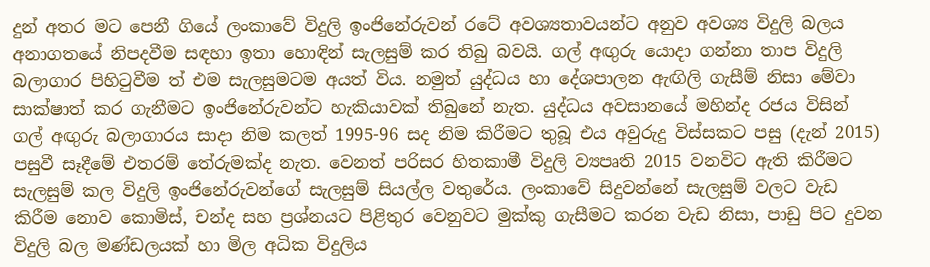දුන් අතර මට පෙනී ගියේ ලංකාවේ විදුලි ඉංජිනේරුවන් රටේ අවශ්‍යතාවයන්ට අනුව අවශ්‍ය විදුලි බලය අනාගතයේ නිපදවීම සඳහා ඉතා හොඳින් සැලසුම් කර තිබු බවයි. ගල් අඟුරු යොදා ගන්නා තාප විදුලි බලාගාර පිහිටුවීම ත් එම සැලසුමටම අයත් විය. නමුත් යුද්ධය හා දේශපාලන ඇඟිලි ගැසීම් නිසා මේවා සාක්ෂාත් කර ගැනීමට ඉංජිනේරුවන්ට හැකියාවක් තිබුනේ නැත. යුද්ධය අවසානයේ මහින්ද රජය විසින් ගල් අඟුරු බලාගාරය සාදා නිම කලත් 1995-96 සද නිම කිරීමට තුබූ එය අවුරුදු විස්සකට පසු (දැන් 2015) පසුවී සෑදීමේ එතරම් තේරුමක්ද නැත. වෙනත් පරිසර හිතකාමී විදුලි ව්‍යපෘති 2015 වනවිට ඇති කිරීමට සැලසුම් කල විදුලි ඉංජිනේරුවන්ගේ සැලසුම් සියල්ල වතුරේය. ලංකාවේ සිදුවන්නේ සැලසුම් වලට වැඩ කිරීම නොව කොමිස්, චන්ද සහ ප්‍රශ්නයට පිළිතුර වෙනුවට මුක්කු ගැසීමට කරන වැඩ නිසා, පාඩු පිට දුවන විදුලි බල මණ්ඩලයක් හා මිල අධික විදුලිය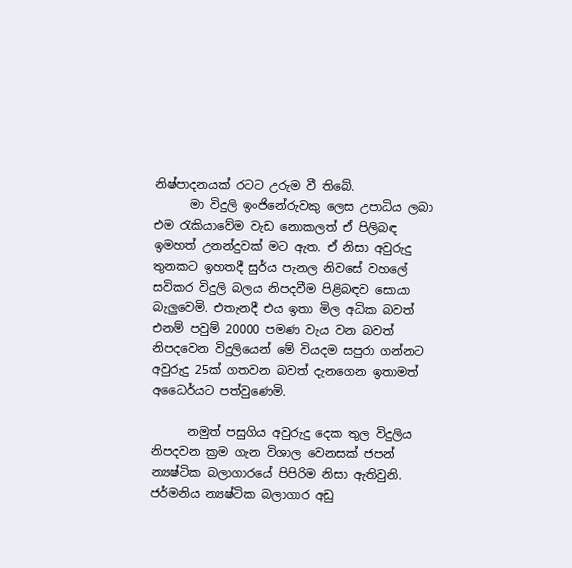නිෂ්පාදනයක් රටට උරුම වී තිබේ.
      මා විදුලි ඉංජිනේරුවකු ලෙස උපාධිය ලබා එම රැකියාවේම වැඩ නොකලත් ඒ පිලිබඳ ඉමහත් උනන්දුවක් මට ඇත. ඒ නිසා අවුරුදු තුනකට ඉහතදී සුර්ය පැනල නිවසේ වහලේ සවිකර විදුලි බලය නිපදවීම පිළිබඳව සොයා බැලුවෙමි. එතැනදී එය ඉතා මිල අධික බවත් එනම් පවුම් 20000 පමණ වැය වන බවත් නිපදවෙන විදුලියෙන් මේ වියදම සපුරා ගන්නට අවුරුදු 25ක් ගතවන බවත් දැනගෙන ඉතාමත් අධෛර්යට පත්වුණෙමි.

      නමුත් පසුගිය අවුරුදු දෙක තුල විදුලිය නිපදවන ක්‍රම ගැන විශාල වෙනසක් ජපන් න්‍යෂ්ටික බලාගාරයේ පිපිරිම නිසා ඇතිවුනි. ජර්මනිය න්‍යෂ්ටික බලාගාර අඩු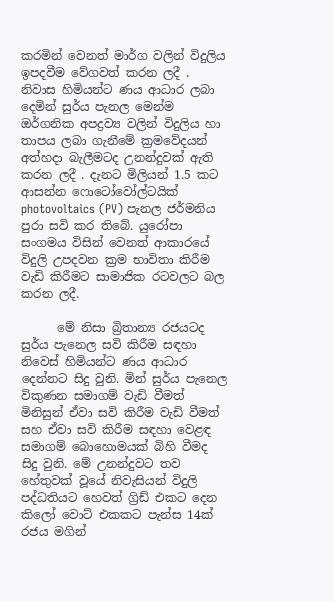කරමින් වෙනත් මාර්ග වලින් විදුලිය ඉපදවීම වේගවත් කරන ලදී . නිවාස හිමියන්ට ණය ආධාර ලබා දෙමින් සුර්ය පැනල මෙන්ම ඔර්ගනික අපද්‍රව්‍ය වලින් විදුලිය හා තාපය ලබා ගැනීමේ ක්‍රමවේදයන් අත්හදා බැලීමටද උනන්දුවක් ඇති කරන ලදී . දැනට මිලියන් 1.5 කට ආසන්න ෆොටෝවෝල්ටයික් photovoltaics (PV) පැනල ජර්මනිය පුරා සවි කර තිබේ. යුරෝපා සංගමය විසින් වෙනත් ආකාරයේ විදුලි උපදවන ක්‍රම භාවිතා කිරීම වැඩි කිරීමට සාමාජික රටවලට බල කරන ලදී.

      මේ නිසා බ්‍රිතාන්‍ය රජයටද සුර්ය පැනෙල සවි කිරීම සඳහා නිවෙස් හිමියන්ට ණය ආධාර දෙන්නට සිදු වුනි. මින් සුර්ය පැනෙල විකුණන සමාගම් වැඩි වීමත් මිනිසුන් ඒවා සවි කිරීම වැඩි වීමත් සහ ඒවා සවි කිරීම සඳහා වෙළඳ සමාගම් බොහොමයක් බිහි වීමද සිදු වුනි. මේ උනන්දුවට තව හේතුවක් වූයේ නිවැසියන් විදුලි පද්ධතියට හෙවත් ග්‍රිඩ් එකට දෙන කිලෝ වොට් එකකට පැන්ස 14ක් රජය මගින්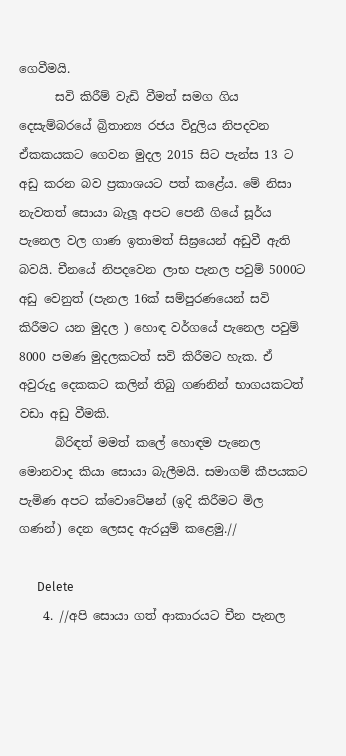ගෙවීමයි.
      සවි කිරීම් වැඩි වීමත් සමග ගිය දෙසැම්බරයේ බ්‍රිතාන්‍ය රජය විදුලිය නිපදවන ඒකකයකට ගෙවන මුදල 2015 සිට පැන්ස 13 ට අඩු කරන බව ප්‍රකාශයට පත් කළේය. මේ නිසා නැවතත් සොයා බැලූ අපට පෙනී ගියේ සූර්ය පැනෙල වල ගාණ ඉතාමත් සිඝ්‍රයෙන් අඩුවී ඇති බවයි. චීනයේ නිපදවෙන ලාභ පැනල පවුම් 5000ට අඩු වෙනුත් (පැනල 16ක් සම්පුරණයෙන් සවි කිරීමට යන මුදල ) හොඳ වර්ගයේ පැනෙල පවුම් 8000 පමණ මුදලකටත් සවි කිරීමට හැක. ඒ අවුරුදු දෙකකට කලින් තිබු ගණනින් භාගයකටත් වඩා අඩු වීමකි.
      බිරිඳත් මමත් කලේ හොඳම පැනෙල මොනවාද කියා සොයා බැලීමයි. සමාගම් කීපයකට පැමිණ අපට ක්වොටේෂන් (ඉදි කිරීමට මිල ගණන්) දෙන ලෙසද ඇරයුම් කළෙමු.//

      Delete
    4. //අපි සොයා ගත් ආකාරයට චීන පැනල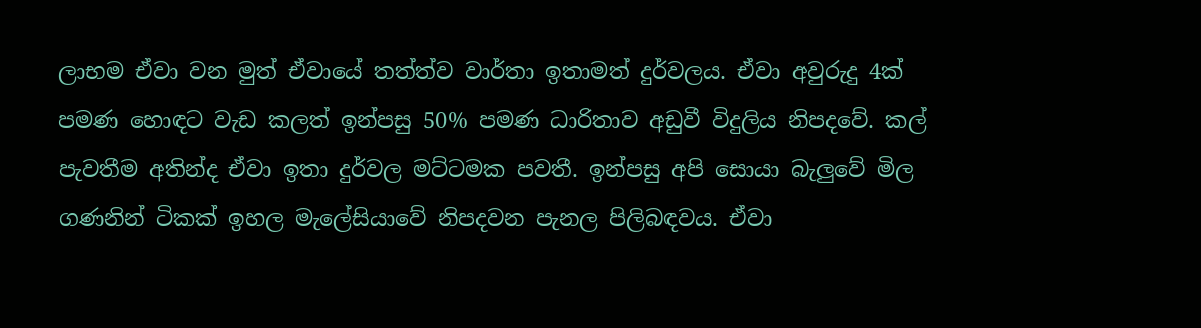ලාභම ඒවා වන මුත් ඒවායේ තත්ත්ව වාර්තා ඉතාමත් දුර්වලය. ඒවා අවුරුදු 4ක් පමණ හොඳට වැඩ කලත් ඉන්පසු 50% පමණ ධාරිතාව අඩුවී විදුලිය නිපදවේ. කල් පැවතීම අතින්ද ඒවා ඉතා දුර්වල මට්ටමක පවතී. ඉන්පසු අපි සොයා බැලුවේ මිල ගණනින් ටිකක් ඉහල මැලේසියාවේ නිපදවන පැනල පිලිබඳවය. ඒවා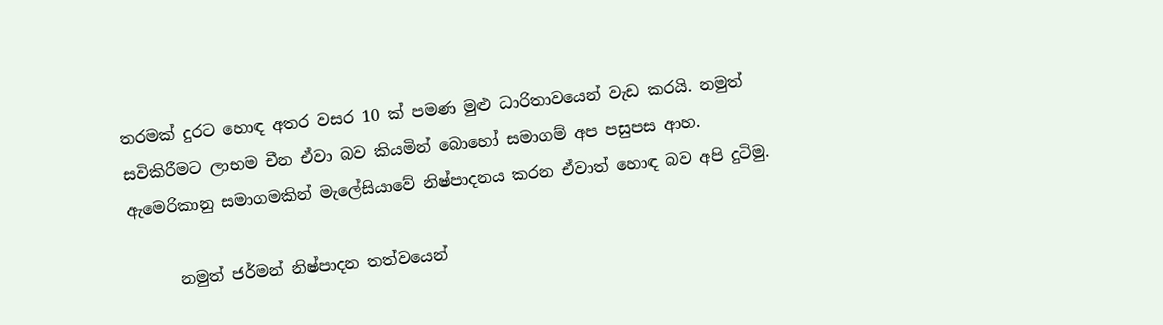තරමක් දුරට හොඳ අතර වසර 10 ක් පමණ මුළු ධාරිතාවයෙන් වැඩ කරයි. නමුත් සවිකිරීමට ලාභම චීන ඒවා බව කියමින් බොහෝ සමාගම් අප පසුපස ආහ. ඇමෙරිකානු සමාගමකින් මැලේසියාවේ නිෂ්පාදනය කරන ඒවාත් හොඳ බව අපි දුටිමු.

      නමුත් ජර්මන් නිෂ්පාදන තත්වයෙන්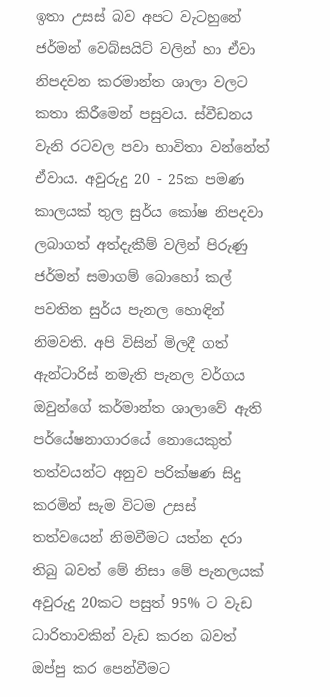ඉතා උසස් බව අප‍ට වැටහුනේ ජර්මන් වෙබ්සයිට් වලින් හා ඒවා නිපදවන කරමාන්ත ශාලා වලට කතා කිරීමෙන් පසුවය. ස්වීඩනය වැනි රටවල පවා භාවිතා වන්නේත් ඒවාය. අවුරුදු 20 - 25ක පමණ කාලයක් තුල සුර්ය කෝෂ නිපදවා ලබාගත් අත්දැකීම් වලින් පිරුණු ජර්මන් සමාගම් බොහෝ කල් පවතින සුර්ය පැනල හොඳින් නිමවති. අපි විසින් මිලදී ගත් ඇන්ටාරිස් නමැති පැනල වර්ගය ඔවුන්ගේ කර්මාන්ත ශාලාවේ ඇති පර්යේෂනාගාරයේ නොයෙකුත් තත්වයන්ට අනුව පරික්ෂණ සිදු කරමින් සැම විටම උසස් තත්වයෙන් නිමවීමට යත්න දරා තිබු බවත් මේ නිසා මේ පැනලයක් අවුරුදු 20කට පසුත් 95% ට වැඩ ධාරිතාවකින් වැඩ කරන බවත් ඔප්පු කර පෙන්වීමට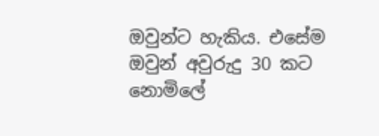ඔවුන්ට හැකිය. එසේම ඔවුන් අවුරුදු 30 කට නොමිලේ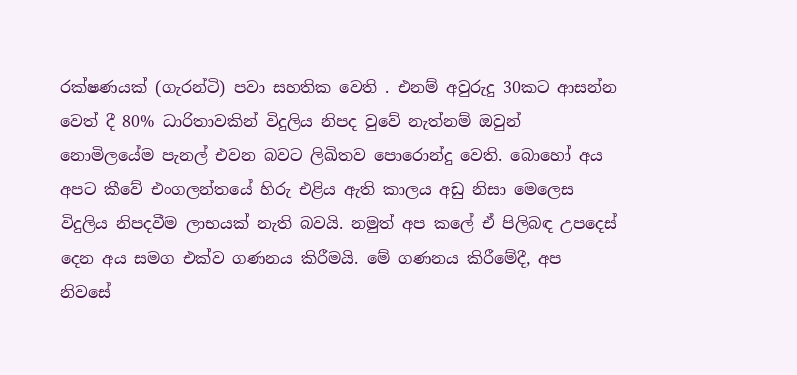රක්ෂණයක් (ගැරන්ටි) පවා සහතික වෙති . එනම් අවුරුදු 30කට ආසන්න වෙත් දී 80% ධාරිතාවකින් විදුලිය නිපද වුවේ නැත්නම් ඔවුන් නොමිලයේම පැනල් එවන බවට ලිඛිතව පොරොන්දු වෙති. බොහෝ අය අපට කීවේ එංගලන්තයේ හිරු එළිය ඇති කාලය අඩු නිසා මෙලෙස විදුලිය නිපදවීම ලාභයක් නැති බවයි. නමුත් අප කලේ ඒ පිලිබඳ උපදෙස් දෙන අය සමග එක්ව ගණනය කිරීමයි. මේ ගණනය කිරීමේදී, අප නිවසේ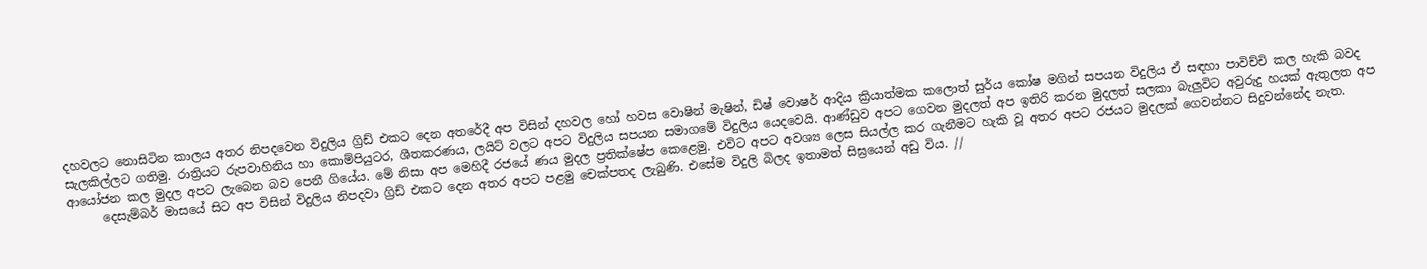දහවලට නොසිටින කාලය අතර නිපදවෙන විදුලිය ග්‍රිඩ් එකට දෙන අතරේදී අප විසින් දහවල හෝ හවස වොෂින් මැෂින්, ඩිෂ් වොෂර් ආදිය ක්‍රියාත්මක කලොත් සුර්ය කෝෂ මගින් සපයන විදුලිය ඒ සඳහා පාවිච්චි කල හැකි බවද සැලකිල්ලට ගතිමු. රාත්‍රියට රුපවාහිනිය හා කොම්පියුටර, ශීතකරණය, ලයිට් වලට අපට විදුලිය සපයන සමාගමේ විදුලිය යෙදවෙයි. ආණ්ඩුව අපට ගෙවන මුදලත් අප ඉතිරි කරන මුදලත් සලකා බැලුවිට අවුරුදු හයක් ඇතුලත අප ආයෝජන කල මුදල අපට ලැබෙන බව පෙනී ගියේය. මේ නිසා අප මෙහිදී රජයේ ණය මුදල ප්‍රතික්ෂේප කෙළෙමු. එවිට අපට අවශ්‍ය ලෙස සියල්ල කර ගැනීමට හැකි වූ අතර අපට රජයට මුදලක් ගෙවන්නට සිදුවන්නේද නැත.
      දෙසැම්බර් මාසයේ සිට අප විසින් විදුලිය නිපදවා ග්‍රිඩ් එකට දෙන අතර අපට පළමු චෙක්පතද ලැබුණි. එසේම විදුලි බිලද ඉතාමත් සිඝ්‍රයෙන් අඩු විය. //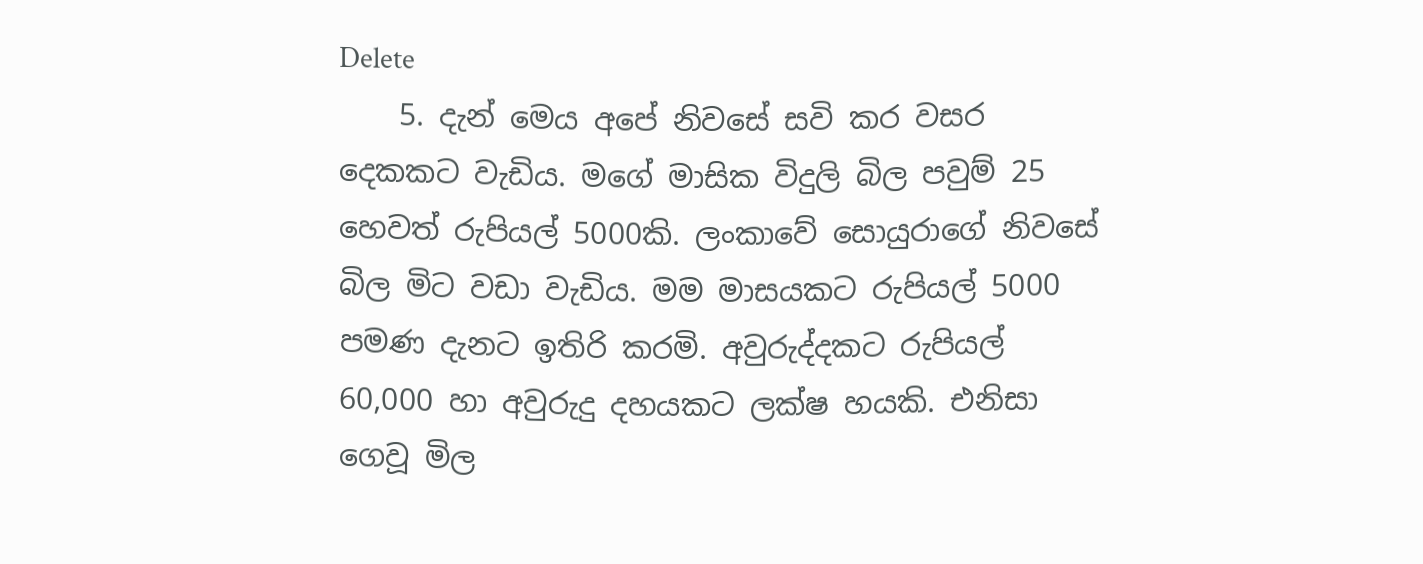Delete
    5. දැන් මෙය අපේ නිවසේ සවි කර වසර දෙකකට වැඩිය. මගේ මාසික විදුලි බිල පවුම් 25 හෙවත් රුපියල් 5000කි. ලංකාවේ සොයුරාගේ නිවසේ බිල මිට වඩා වැඩිය. මම මාසයකට රුපියල් 5000 පමණ දැනට ඉතිරි කරමි. අවුරුද්දකට රුපියල් 60,000 හා අවුරුදු දහයකට ලක්ෂ හයකි. එනිසා ගෙවූ මිල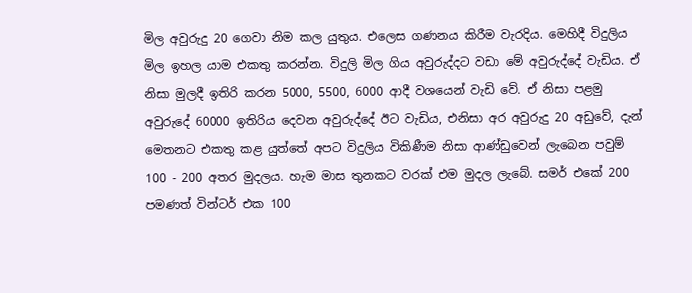මිල අවුරුදු 20 ගෙවා නිම කල යුතුය. එලෙස ගණනය කිරීම වැරදිය. මෙහිදී විදුලිය මිල ඉහල යාම එකතු කරන්න. විදුලි මිල ගිය අවුරුද්දට වඩා මේ අවුරුද්දේ වැඩිය. ඒ නිසා මුලදී ඉතිරි කරන 5000, 5500, 6000 ආදී වශයෙන් වැඩි වේ. ඒ නිසා පළමු අවුරුදේ 60000 ඉතිරිය දෙවන අවුරුද්දේ ඊට වැඩිය, එනිසා අර අවුරුදු 20 අඩුවේ, දැන් මෙතනට එකතු කළ යුත්තේ අප‍ට විදුලිය විකිණීම නිසා ආණ්ඩුවෙන් ලැබෙන පවුම් 100 - 200 අතර මුදලය. හැම මාස තුනකට වරක් එම මුදල ලැබේ. සමර් එකේ 200 පමණත් වින්ටර් එක 100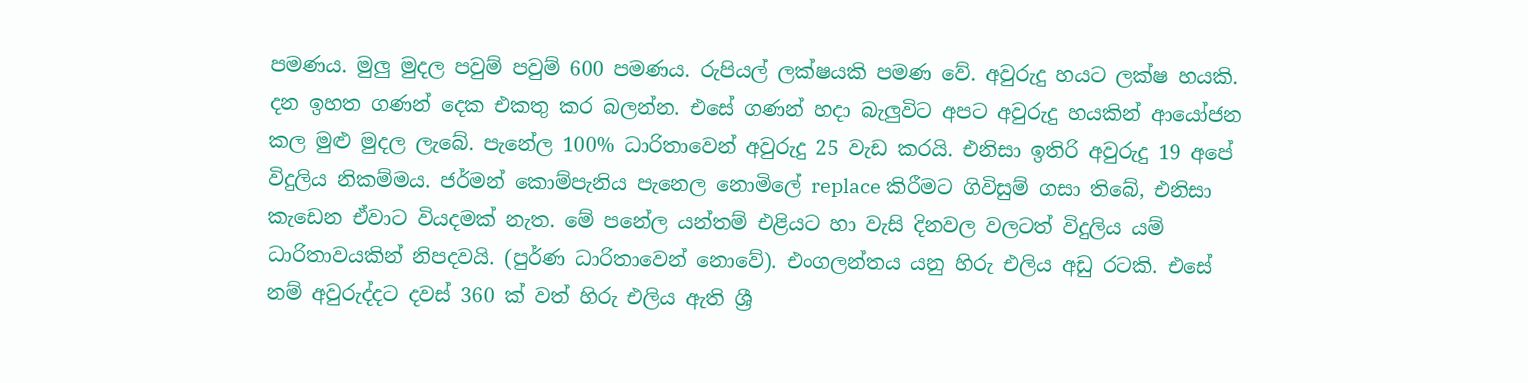පමණය. මුලු මුදල පවුම් පවුම් 600 පමණය. රුපියල් ලක්ෂයකි පමණ වේ. අවුරුදු හයට ලක්ෂ හයකි. දන ඉහත ගණන් දෙක එකතු කර බලන්න. එසේ ගණන් හදා බැලුවිට අපට අවුරුදු හයකින් ආයෝජන කල මුළු මුදල ලැබේ. පැනේල 100% ධාරිතාවෙන් අවුරුදු 25 වැඩ කරයි. එනිසා ඉතිරි අවුරුදු 19 අපේ විදුලිය නිකම්මය. ජර්මන් කොම්පැනිය පැනෙල නොමිලේ replace කිරීමට ගිවිසුම් ගසා තිබේ, එනිසා කැඩෙන ඒවාට වියදමක් නැත. මේ පනේල යන්තම් එළියට හා වැසි දිනවල වලටත් විදුලිය යම් ධාරිතාවයකින් නිපදවයි. (පුර්ණ ධාරිතාවෙන් නොවේ). එංගලන්තය යනු හිරු එලිය අඩු රටකි. එසේ නම් අවුරුද්දට දවස් 360 ක් වත් හිරු එලිය ඇති ශ්‍රී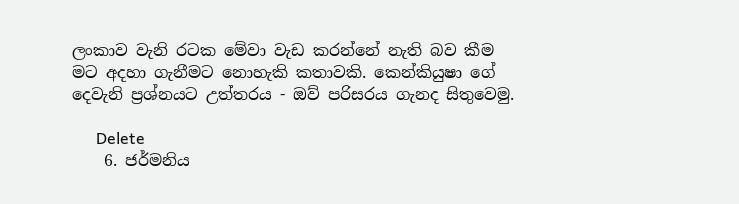ලංකාව වැනි රටක මේවා වැඩ කරන්නේ නැති බව කීම මට අදහා ගැනීමට නොහැකි කතාවකි. කෙන්කියුෂා ගේ දෙවැනි ප්‍රශ්නයට උත්තරය - ඔව් පරිසරය ගැනද සිතුවෙමු.

      Delete
    6. ජර්මනිය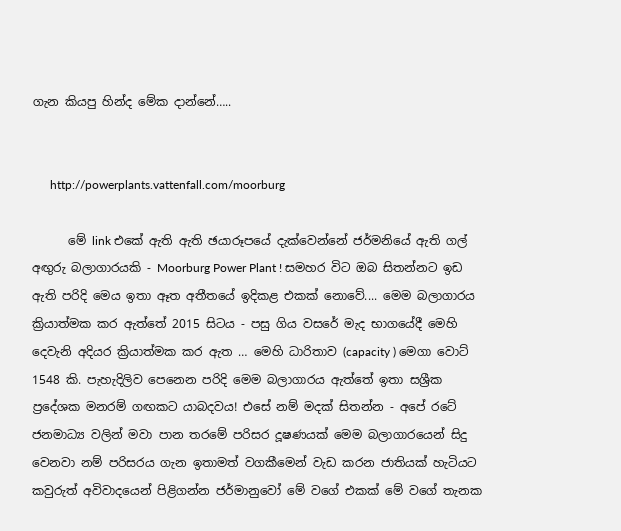ගැන කියපු හින්ද මේක දාන්නේ…..


      http://powerplants.vattenfall.com/moorburg

      මේ link එකේ ඇති ඇති ඡයාරූපයේ දැක්වෙන්නේ ජර්මනියේ ඇති ගල් අඟුරු බලාගාරයකි - Moorburg Power Plant ! සමහර විට ඔබ සිතන්නට ඉඩ ඇති පරිදි මෙය ඉතා ඈත අතීතයේ ඉදිකළ එකක් නොවේ.... මෙම බලාගාරය ක්‍රියාත්මක කර ඇත්තේ 2015 සිටය - පසු ගිය වසරේ මැද භාගයේදී මෙහි දෙවැනි අදියර ක්‍රියාත්මක කර ඇත … මෙහි ධාරිතාව (capacity ) මෙගා වොට් 1548 කි. පැහැදිලිව පෙනෙන පරිදි මෙම බලාගාරය ඇත්තේ ඉතා සශ්‍රීක ප්‍රදේශක මනරම් ගඟකට යාබදවය! එසේ නම් මදක් සිතන්න - අපේ රටේ ජනමාධ්‍ය වලින් මවා පාන තරමේ පරිසර දූෂණයක් මෙම බලාගාරයෙන් සිදු වෙනවා නම් පරිසරය ගැන ඉතාමත් වගකීමෙන් වැඩ කරන ජාතියක් හැටියට කවුරුත් අවිවාදයෙන් පිළිගන්න ජර්මානුවෝ මේ වගේ එකක් මේ වගේ තැනක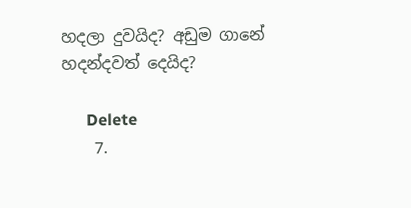හදලා දුවයිද? අඩුම ගානේ හදන්දවත් දෙයිද?

      Delete
    7.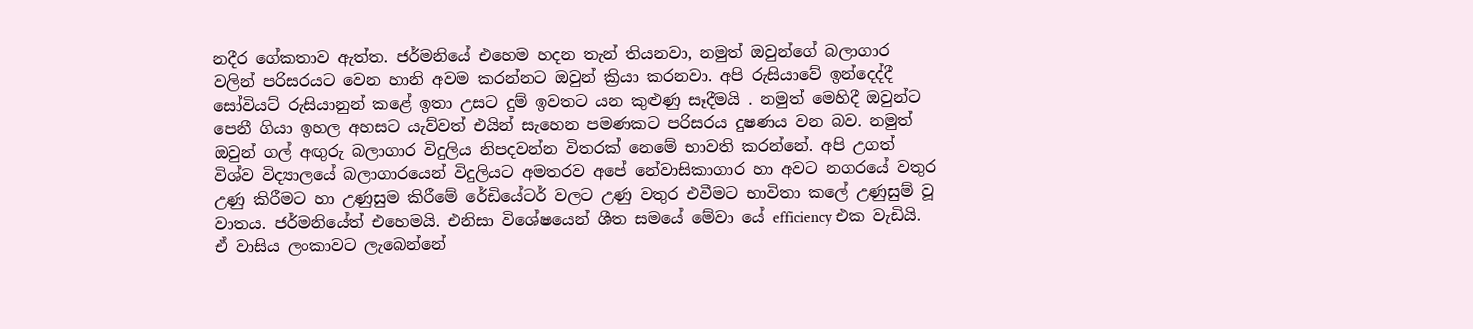නදීර ගේකතාව ඇත්ත. ජර්මනියේ එහෙම හදන තැන් තියනවා, නමුත් ඔවුන්ගේ බලාගාර වලින් පරිසරයට වෙන හානි අවම කරන්නට ඔවුන් ක්‍රියා කරනවා. අපි රුසියාවේ ඉන්දෙද්දී සෝවියට් රුසියානුන් කළේ ඉතා උසට දුම් ඉවතට යන කුළුණු සෑදීමයි . නමුත් මෙහිදී ඔවුන්ට පෙනී ගියා ඉහල අහසට යැව්වත් එයින් සැහෙන පමණකට පරිසරය දුෂණය වන බව. නමුත් ඔවුන් ගල් අඟුරු බලාගාර විදුලිය නිපදවන්න විතරක් නෙමේ භාවති කරන්නේ. අපි උගත් විශ්ව විද්‍යාලයේ බලාගාරයෙන් විදුලියට අමතරව අපේ නේවාසිකාගාර හා අවට නගරයේ වතුර උණු කිරීමට හා උණුසුම කිරීමේ රේඩියේටර් වලට උණු වතුර එවීමට භාවිතා කලේ උණුසුම් වූ වාතය. ජර්මනියේත් එහෙමයි. එනිසා විශේෂයෙන් ශීත සමයේ මේවා යේ efficiency එක වැඩියි. ඒ වාසිය ලංකාවට ලැබෙන්නේ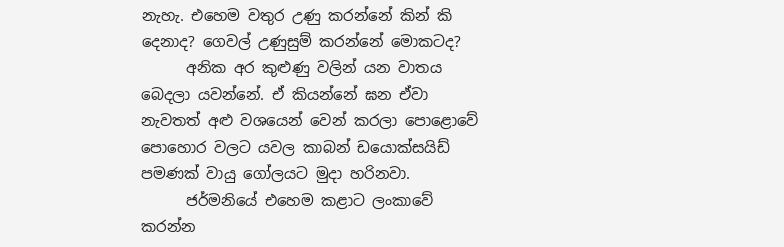නැහැ. එහෙම වතුර උණු කරන්නේ කින් කි දෙනාද? ගෙවල් උණුසුම් කරන්නේ මොකටද?
      අනික අර කුළුණු වලින් යන වාතය බෙදලා යවන්නේ. ඒ කියන්නේ ඝන ඒවා නැවතත් අළු වශයෙන් වෙන් කරලා පොළොවේ පොහොර වලට යවල කාබන් ඩයොක්සයිඩ් පමණක් වායු ගෝලයට මුදා හරිනවා.
      ජර්මනියේ එහෙම කළාට ලංකාවේ කරන්න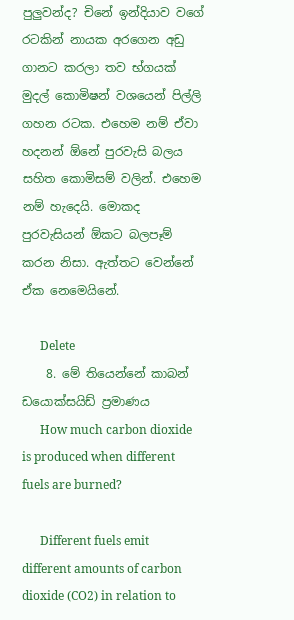පුලුවන්ද? චිනේ ඉන්දියාව වගේ රටකින් නායක අරගෙන අඩු ගානට කරලා තව භ්ගයක් මුදල් කොමිෂන් වශයෙන් පිල්ලි ගහන රටක. එහෙම නම් ඒවා හදනන් ඕනේ පුරවැසි බලය සහිත කොමිසම් වලින්. එහෙම නම් හැදෙයි. මොකද පුරවැසියන් ඕකට බලපෑම් කරන නිසා. ඇත්තට වෙන්නේ ඒක නෙමෙයිනේ.

      Delete
    8. මේ තියෙන්නේ කාබන් ඩයොක්සයිඩ් ප්‍රමාණය
      How much carbon dioxide is produced when different fuels are burned?

      Different fuels emit different amounts of carbon dioxide (CO2) in relation to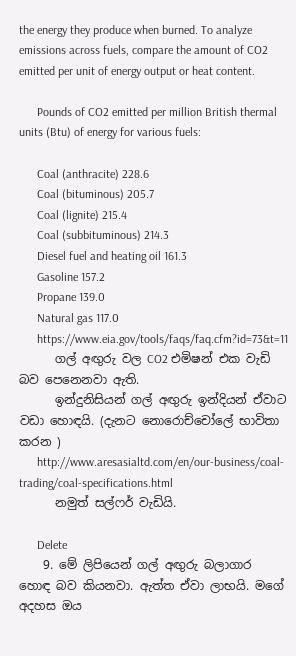the energy they produce when burned. To analyze emissions across fuels, compare the amount of CO2 emitted per unit of energy output or heat content.

      Pounds of CO2 emitted per million British thermal units (Btu) of energy for various fuels:

      Coal (anthracite) 228.6
      Coal (bituminous) 205.7
      Coal (lignite) 215.4
      Coal (subbituminous) 214.3
      Diesel fuel and heating oil 161.3
      Gasoline 157.2
      Propane 139.0
      Natural gas 117.0
      https://www.eia.gov/tools/faqs/faq.cfm?id=73&t=11
      ගල් අඟුරු වල CO2 එමිෂන් එක වැඩි බව පෙනෙනවා ඇති.
      ඉන්දුනිසියන් ගල් අඟුරු ඉන්දියන් ඒවාට වඩා හොඳයි. (දැනට නොරොච්චෝලේ භාවිතා කරන )
      http://www.aresasialtd.com/en/our-business/coal-trading/coal-specifications.html
      නමුත් සල්ෆර් වැඩියි.

      Delete
    9. මේ ලිපියෙන් ගල් අඟුරු බලාගාර හොඳ බව කියනවා. ඇත්ත ඒවා ලාභයි. මගේ අදහස ඔය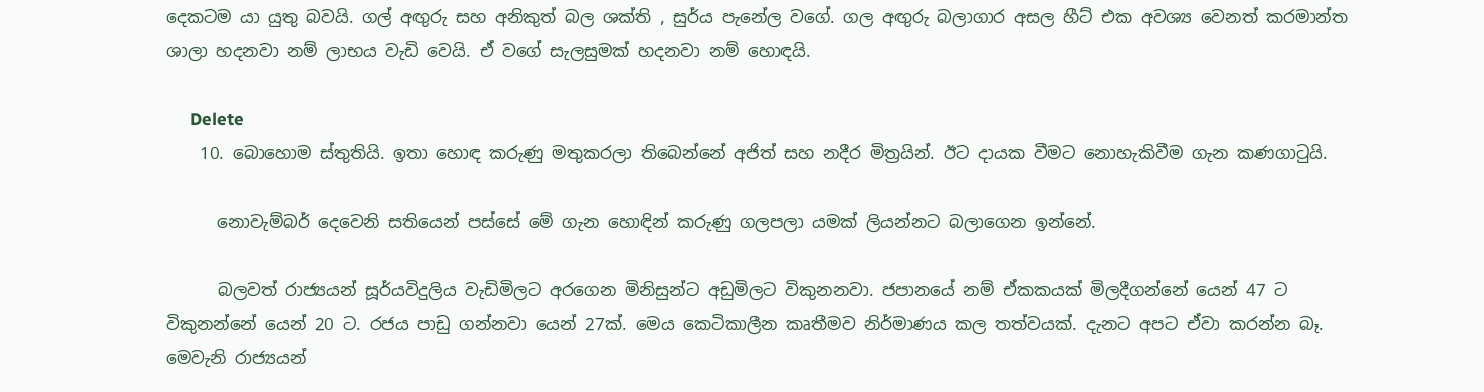දෙකටම යා යුතු බවයි. ගල් අඟුරු සහ අනිකුත් බල ශක්ති , සුර්ය පැනේල වගේ. ගල අඟුරු බලාගාර අසල හීට් එක අවශ්‍ය වෙනත් කරමාන්ත ශාලා හදනවා නම් ලාභය වැඩි වෙයි. ඒ වගේ සැලසුමක් හදනවා නම් හොඳයි.

      Delete
    10. බොහොම ස්තුතියි. ඉතා හොඳ කරුණු මතුකරලා තිබෙන්නේ අජිත් සහ නදීර මිත්‍රයින්. ඊට දායක වීමට නොහැකිවීම ගැන කණගාටුයි.

      නොවැම්බර් දෙවෙනි සතියෙන් පස්සේ මේ ගැන හොඳින් කරුණු ගලපලා යමක් ලියන්නට බලාගෙන ඉන්නේ.

      බලවත් රාජ්‍යයන් සූර්යවිදුලිය වැඩිමිලට අරගෙන මිනිසුන්ට අඩුමිලට විකුනනවා. ජපානයේ නම් ඒකකයක් මිලදීගන්නේ යෙන් 47 ට විකුනන්නේ යෙන් 20 ට. රජය පාඩු ගන්නවා යෙන් 27ක්. මෙය කෙටිකාලීන කෘතීමව නිර්මාණය කල තත්වයක්. දැනට අපට ඒවා කරන්න බෑ. මෙවැනි රාජ්‍යයන්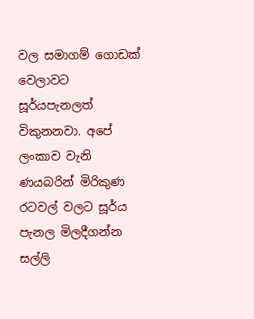වල සමාගම් ගොඩක් වෙලාවට සූර්යපැනලත් විකුනනවා. අපේ ලංකාව වැනි ණයබරින් මිරිකුණ රටවල් වලට සූර්ය පැනල මිලදීගන්න සල්ලි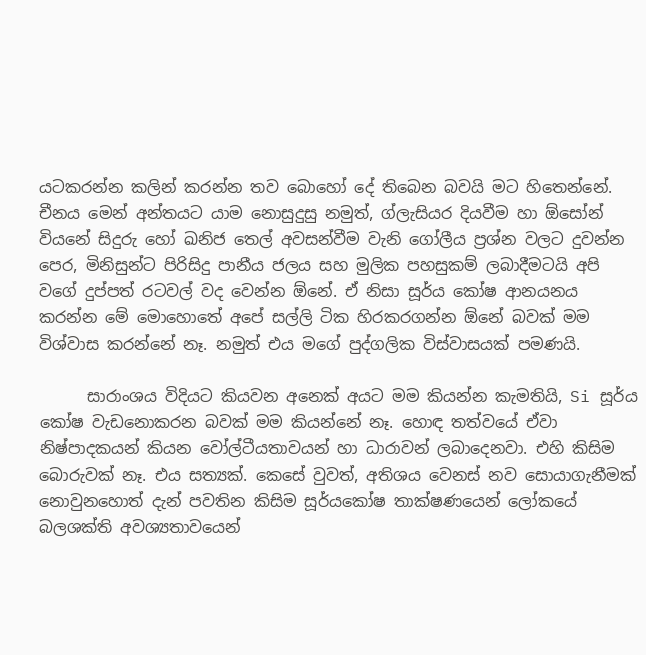යටකරන්න කලින් කරන්න තව බොහෝ දේ තිබෙන බවයි මට හිතෙන්නේ. චීනය මෙන් අන්තයට යාම නොසුදුසු නමුත්, ග්ලැසියර දියවීම හා ඕසෝන් වියනේ සිදුරු හෝ ඛනිජ තෙල් අවසන්වීම වැනි ගෝලීය ප්‍රශ්න වලට දුවන්න පෙර, මිනිසුන්ට පිරිසිදු පානීය ජලය සහ මුලික පහසුකම් ලබාදීමටයි අපි වගේ දුප්පත් රටවල් වද වෙන්න ඕනේ. ඒ නිසා සූර්ය කෝෂ ආනයනය කරන්න මේ මොහොතේ අපේ සල්ලි ටික හිරකරගන්න ඕනේ බවක් මම විශ්වාස කරන්නේ නෑ. නමුත් එය මගේ පුද්ගලික විස්වාසයක් පමණයි.

      සාරාංශය විදියට කියවන අනෙක් අයට මම කියන්න කැමතියි, Si සූර්ය කෝෂ වැඩනොකරන බවක් මම කියන්නේ නෑ. හොඳ තත්වයේ ඒවා නිෂ්පාදකයන් කියන වෝල්ටීයතාවයන් හා ධාරාවන් ලබාදෙනවා. එහි කිසිම බොරුවක් නෑ. එය සත්‍යක්. කෙසේ වුවත්, අතිශය වෙනස් නව සොයාගැනීමක් නොවුනහොත් දැන් පවතින කිසිම සූර්යකෝෂ තාක්ෂණයෙන් ලෝකයේ බලශක්ති අවශ්‍යතාවයෙන්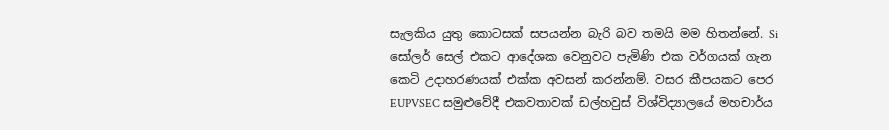සැලකිය යුතු කොටසක් සපයන්න බැරි බව තමයි මම හිතන්නේ. Si සෝලර් සෙල් එකට ආදේශක වෙනුවට පැමිණි එක වර්ගයක් ගැන කෙටි උදාහරණයක් එක්ක අවසන් කරන්නම්. වසර කීපයකට පෙර EUPVSEC සමුළුවේදී එකවතාවක් ඩල්හවුස් විශ්විද්‍යාලයේ මහචාර්ය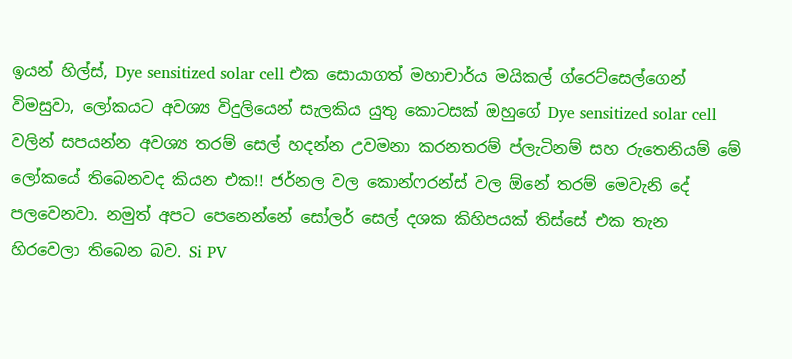ඉයන් හිල්ස්, Dye sensitized solar cell එක සොයාගත් මහාචාර්ය මයිකල් ග්රෙට්සෙල්ගෙන් විමසුවා, ලෝකයට අවශ්‍ය විදුලියෙන් සැලකිය යුතු කොටසක් ඔහුගේ Dye sensitized solar cell වලින් සපයන්න අවශ්‍ය තරම් සෙල් හදන්න උවමනා කරනතරම් ප්ලැටිනම් සහ රුතෙනියම් මේ ලෝකයේ තිබෙනවද කියන එක!! ජර්නල වල කොන්ෆරන්ස් වල ඕනේ තරම් මෙවැනි දේ පලවෙනවා. නමුත් අපට පෙනෙන්නේ සෝලර් සෙල් දශක කිහිපයක් තිස්සේ එක තැන හිරවෙලා තිබෙන බව. Si PV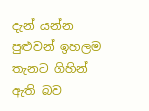දැන් යන්න පුළුවන් ඉහලම තැනට ගිහින් ඇති බව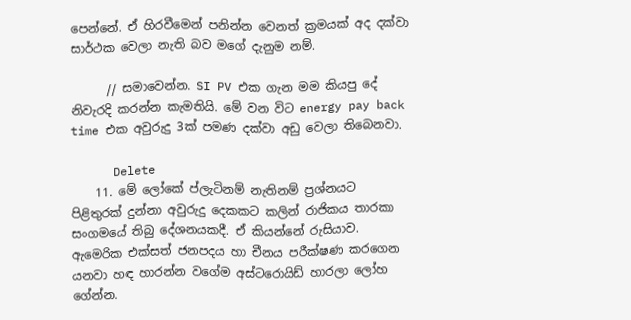පෙන්නේ. ඒ හිරවීමෙන් පනින්න වෙනත් ක්‍රමයක් අද දක්වා සාර්ථක වෙලා නැති බව මගේ දැනුම නම්.

      // සමාවෙන්න. SI PV එක ගැන මම කියපු දේ නිවැරදි කරන්න කැමතියි. මේ වන විට energy pay back time එක අවුරුදු 3ක් පමණ දක්වා අඩු වෙලා තිබෙනවා.

      Delete
    11. මේ ලෝකේ ප්ලැටිනම් නැතිනම් ප්‍රශ්නයට පිළිතුරක් දුන්නා අවුරුදු දෙකකට කලින් රාජිකය තාරකා සංගමයේ තිබු දේශනයකදී. ඒ කියන්නේ රුසියාව. ඇමෙරික එක්සත් ජනපදය හා චීනය පරීක්ෂණ කරගෙන යනවා හඳ හාරන්න වගේම අස්ටරොයිඩ් හාරලා ලෝහ ගේන්න.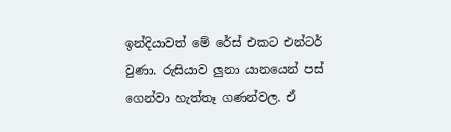ඉන්දියාවත් මේ රේස් එකට එන්ටර් වුණා. රුසියාව ලුනා යානයෙන් පස් ගෙන්වා හැත්තෑ ගණන්වල. ඒ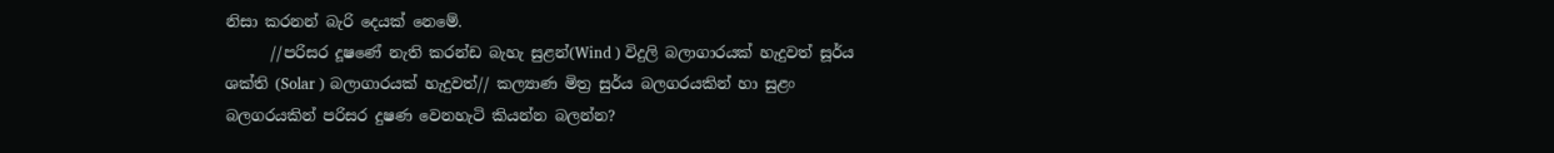නිසා කරනන් බැරි දෙයක් නෙමේ.
      //පරිසර දූෂණේ නැති කරන්ඩ බැහැ සුළන්(Wind ) විදුලි බලාගාරයක් හැදුවත් සූර්ය ශක්ති (Solar ) බලාගාරයක් හැදුවත්// කල්‍යාණ මිත්‍ර සුර්ය බලගරයකින් හා සුළං බලගරයකින් පරිසර දුෂණ වෙනහැටි කියන්න බලන්න?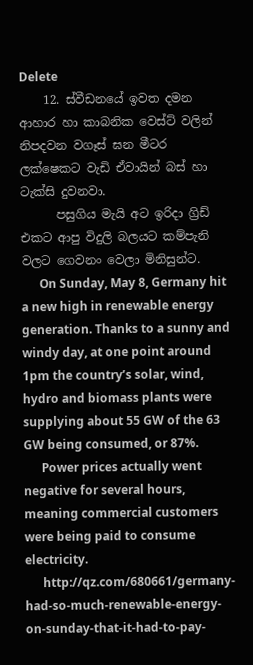Delete
    12. ස්වීඩනයේ ඉවත දමන ආහාර හා කාබනික වෙස්ට් වලින් නිපදවන වගෑස් ඝන මීටර ලක්ෂෙකට වැඩි ඒවායින් බස් හා ටැක්සි දුවනවා.
      පසුගිය මැයි අට ඉරිදා ග්‍රිඩ් එකට ආපු විදුලි බලයට කම්පැනි වලට ගෙවනං වෙලා මිනිසුන්ට.
      On Sunday, May 8, Germany hit a new high in renewable energy generation. Thanks to a sunny and windy day, at one point around 1pm the country’s solar, wind, hydro and biomass plants were supplying about 55 GW of the 63 GW being consumed, or 87%.
      Power prices actually went negative for several hours, meaning commercial customers were being paid to consume electricity.
      http://qz.com/680661/germany-had-so-much-renewable-energy-on-sunday-that-it-had-to-pay-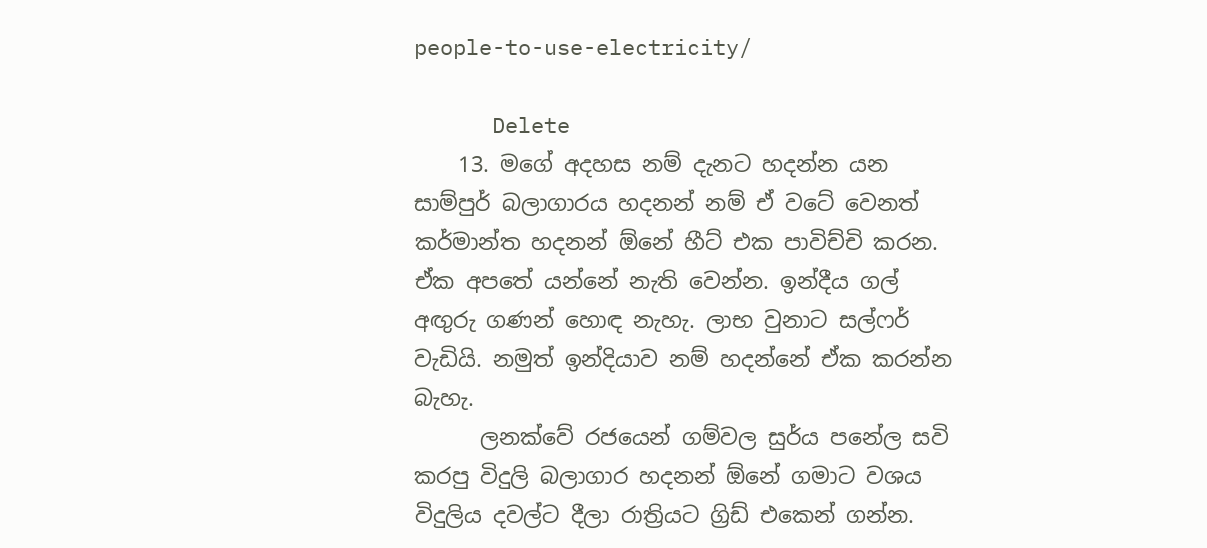people-to-use-electricity/

      Delete
    13. මගේ අදහස නම් දැනට හදන්න යන සාම්පුර් බලාගාරය හදනන් නම් ඒ වටේ වෙනත් කර්මාන්ත හදනන් ඕනේ හීට් එක පාවිච්චි කරන. ඒක අපතේ යන්නේ නැති වෙන්න. ඉන්දීය ගල් අඟුරු ගණන් හොඳ නැහැ. ලාභ වුනාට සල්ෆර් වැඩියි. නමුත් ඉන්දියාව නම් හදන්නේ ඒක කරන්න බැහැ.
      ලනක්වේ රජයෙන් ගම්වල සුර්ය පනේල සවි කරපු විදුලි බලාගාර හදනන් ඕනේ ගමාට වශය විදුලිය දවල්ට දීලා රාත්‍රියට ග්‍රිඩ් එකෙන් ගන්න.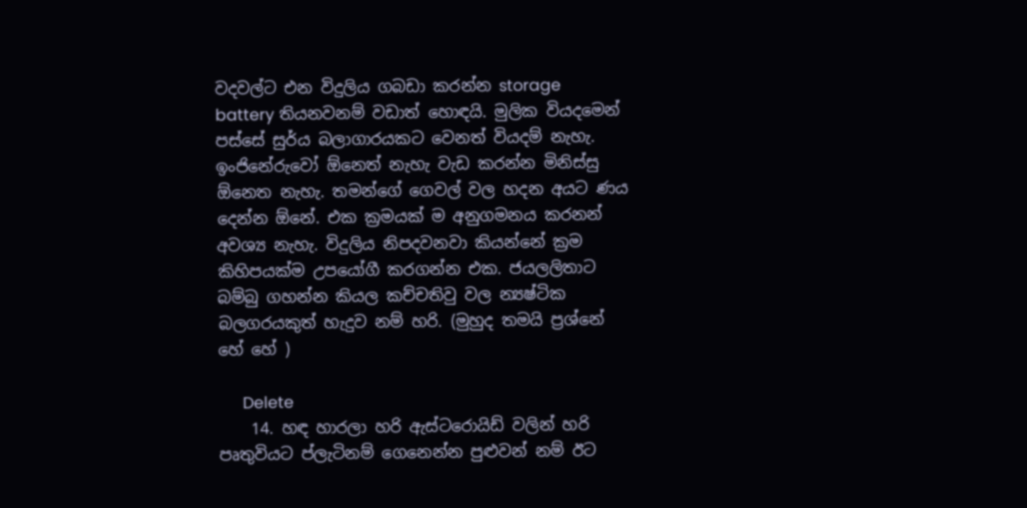වදවල්ට එන විදුලිය ගබඩා කරන්න storage battery තියනවනම් වඩාත් හොඳයි. මුලික වියදමෙන් පස්සේ සුර්ය බලාගාරයකට වෙනත් වියදම් නැහැ. ඉංජිනේරුවෝ ඕනෙත් නැහැ වැඩ කරන්න මිනිස්සු ඕනෙත නැහැ. තමන්ගේ ගෙවල් වල හදන අයට ණය දෙන්න ඕනේ. එක ක්‍රමයක් ම අනුගමනය කරනන් අවශ්‍ය නැහැ. විදුලිය නිපදවනවා කියන්නේ ක්‍රම කිහිපයක්ම උපයෝගී කරගන්න එක. ජයලලිතාට බම්බු ගහන්න කියල කච්චතිවු වල න්‍යෂ්ටික බලගරයකුත් හැදුව නම් හරි. (මුහුද තමයි ප්‍රශ්නේ හේ හේ )

      Delete
    14. හඳ හාරලා හරි ඇස්ටරොයිඩ් වලින් හරි පෘතුවියට ප්ලැටිනම් ගෙනෙන්න පුළුවන් නම් ඊට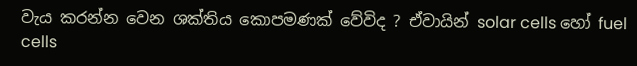වැය කරන්න වෙන ශක්තිය කොපමණක් වේවිද ? ඒවායින් solar cells හෝ fuel cells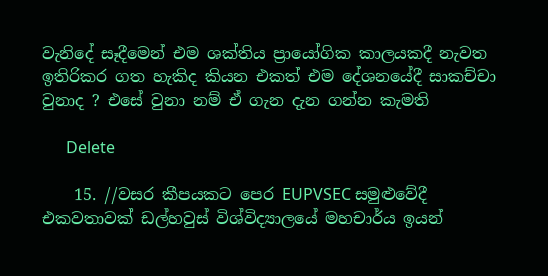වැනිදේ සෑදීමෙන් එම ශක්තිය ප්‍රායෝගික කාලයකදී නැවත ඉතිරිකර ගත හැකිද කියන එකත් එම දේශනයේදී සාකච්චා වුනාද ? එසේ වුනා නම් ඒ ගැන දැන ගන්න කැමති

      Delete

    15. //වසර කීපයකට පෙර EUPVSEC සමුළුවේදී එකවතාවක් ඩල්හවුස් විශ්විද්‍යාලයේ මහචාර්ය ඉයන්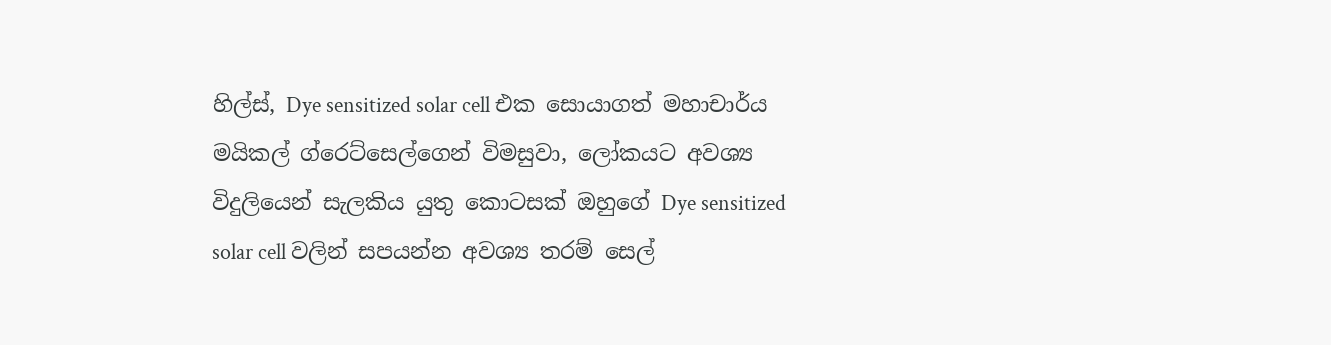හිල්ස්, Dye sensitized solar cell එක සොයාගත් මහාචාර්ය මයිකල් ග්රෙට්සෙල්ගෙන් විමසුවා, ලෝකයට අවශ්‍ය විදුලියෙන් සැලකිය යුතු කොටසක් ඔහුගේ Dye sensitized solar cell වලින් සපයන්න අවශ්‍ය තරම් සෙල්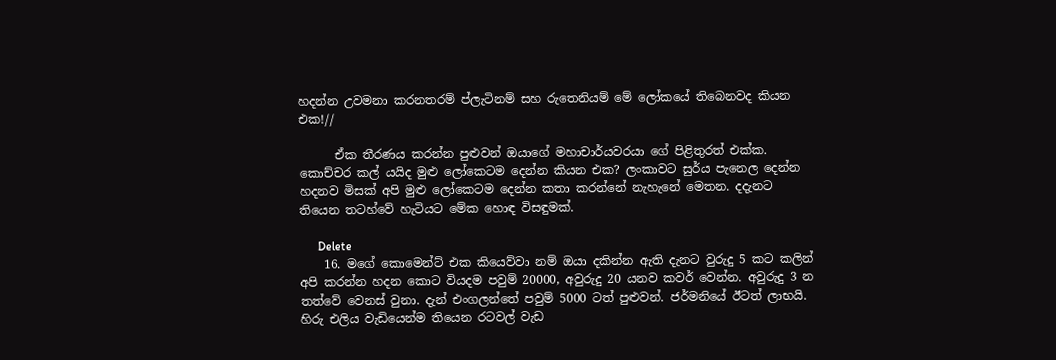හදන්න උවමනා කරනතරම් ප්ලැටිනම් සහ රුතෙනියම් මේ ලෝකයේ තිබෙනවද කියන එක!//

      ඒක තීරණය කරන්න පුළුවන් ඔයාගේ මහාචාර්යවරයා ගේ පිළිතුරත් එක්ක. කොච්චර කල් යයිද මුළු ලෝකෙටම දෙන්න කියන එක? ලංකාවට සුර්ය පැනෙල දෙන්න හදනව මිසක් අපි මුළු ලෝකෙටම දෙන්න කතා කරන්නේ නැහැනේ මෙතන. දදැනට තියෙන තටහ්වේ හැටියට මේක හොඳ විසඳුමක්.

      Delete
    16. මගේ කොමෙන්ට් එක කියෙව්වා නම් ඔයා දකින්න ඇති දැනට වුරුදු 5 කට කලින් අපි කරන්න හදන කොට වියදම පවුම් 20000, අවුරුදු 20 යනව කවර් වෙන්න. අවුරුදු 3 න තත්වේ වෙනස් වුනා. දැන් එංගලන්තේ පවුම් 5000 ටත් පුළුවන්. ජර්මනියේ ඊටත් ලාභයි. හිරු එලිය වැඩියෙන්ම තියෙන රටවල් වැඩ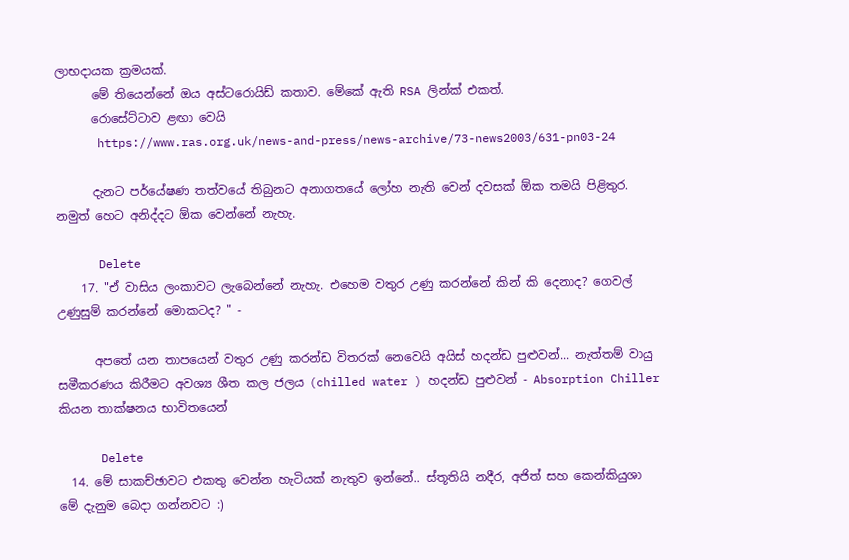ලාභදායක ක්‍රමයක්.
      මේ තියෙන්නේ ඔය අස්ටරොයිඩ් කතාව. මේකේ ඇති RSA ලින්ක් එකත්.
      රොසේට්ටාව ළඟා වෙයි
      https://www.ras.org.uk/news-and-press/news-archive/73-news2003/631-pn03-24

      දැනට පර්යේෂණ තත්වයේ තිබුනට අනාගතයේ ලෝහ නැති වෙන් දවසක් ඕක තමයි පිළිතුර. නමුත් හෙට අනිද්දට ඕක වෙන්නේ නැහැ.

      Delete
    17. "ඒ වාසිය ලංකාවට ලැබෙන්නේ නැහැ. එහෙම වතුර උණු කරන්නේ කින් කි දෙනාද? ගෙවල් උණුසුම් කරන්නේ මොකටද? " -

      අපතේ යන තාපයෙන් වතුර උණු කරන්ඩ විතරක් නෙවෙයි අයිස් හදන්ඩ පුළුවන්... නැත්තම් වායු සමීකරණය කිරීමට අවශ්‍ය ශීත කල ජලය (chilled water ) හදන්ඩ පුළුවන් - Absorption Chiller කියන තාක්ෂනය භාවිතයෙන්

      Delete
  14. මේ සාකච්ඡාවට එකතු වෙන්න හැටියක් නැතුව ඉන්නේ.. ස්තූතියි නදීර, අජිත් සහ කෙන්කියුශා මේ දැනුම බෙදා ගන්නවට :)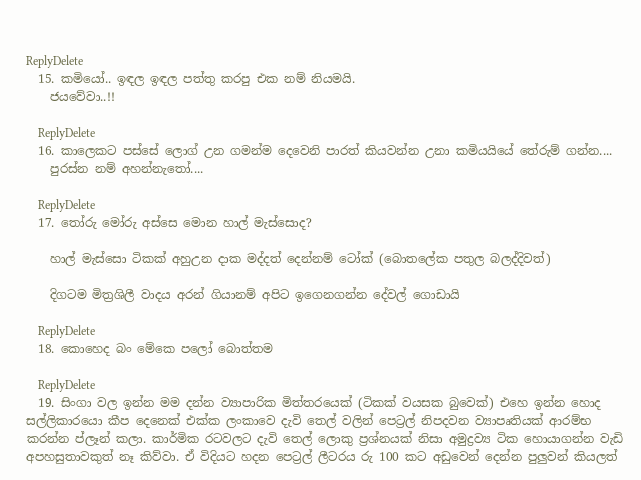ReplyDelete
  15. කමියෝ.. ඉඳල ඉඳල පත්තු කරපු එක නම් නියමයි.
    ජයවේවා..!!

    ReplyDelete
  16. කාලෙකට පස්සේ ලොග් උන ගමන්ම දෙවෙනි පාරත් කියවන්න උනා කමියයියේ තේරුම් ගන්න....
    පුරස්න නම් අහන්නැතෝ....

    ReplyDelete
  17. තෝරු මෝරු අස්සෙ මොන හාල් මැස්සොද?

    හාල් මැස්සො ටිකක් අහුඋන දාක මද්දත් දෙන්නම් ටෝක් (බොතලේක පතුල බලද්දිවත්)

    දිගටම මිත්‍රශිලී වාදය අරන් ගියානම් අපිට ඉගෙනගන්න දේවල් ගොඩායි

    ReplyDelete
  18. කොහෙද බං මේකෙ පලෝ බොත්තම

    ReplyDelete
  19. සිංගා වල ඉන්න මම දන්න ව්‍යාපාරික මිත්තරයෙක් (ටිකක් වයසක බුවෙක්) එහෙ ඉන්න හොද සල්ලිකාරයො කීප දෙනෙක් එක්ක ලංකාවෙ දැවි තෙල් වලින් පෙට්‍ර‍ල් නිපදවන ව්‍යාපෘතියක් ආරම්භ කරන්න ප්ලෑන් කලා. කාර්මික රටවලට දැවි තෙල් ලොකු ප්‍ර‍ශ්නයක් නිසා අමුද්‍ර‍ව්‍ය ටික හොයාගන්න වැඩි අපහසුතාවකුත් නෑ කිව්වා. ඒ විදියට හදන පෙට්‍ර‍ල් ලීටරය රු 100 කට අඩුවෙන් දෙන්න පුලුවන් කියලත්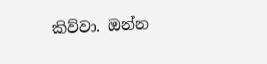කිව්වා. ඔන්න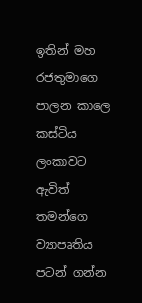ඉතින් මහ රජතුමාගෙ පාලන කාලෙ කස්ටිය ලංකාවට ඇවිත් තමන්ගෙ ව්‍යාපෘතිය පටන් ගන්න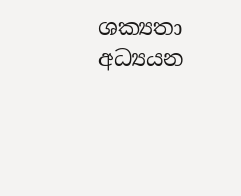ශක්‍යතා අධ්‍යයන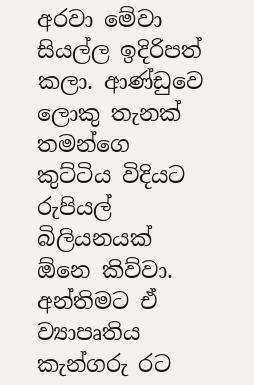අරවා මේවා සියල්ල ඉදිරිපත් කලා. ආණ්ඩුවෙ ලොකු තැනක් තමන්ගෙ කුට්ටිය විදියට රුපියල් බිලියනයක් ඕනෙ කිව්වා. අන්තිමට ඒ ව්‍යාපෘතිය කැන්ගරු රට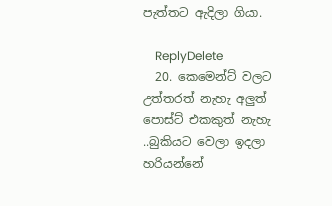පැත්තට ඇදිලා ගියා.

    ReplyDelete
  20. කෙමෙන්ට් වලට උත්තරත් නැහැ අලුත් පොස්ට් එකකුත් නැහැ ..බුකියට වෙලා ඉදලා හරියන්නේ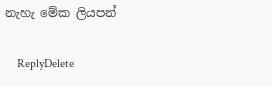නැහැ මේක ලියපන්

    ReplyDelete